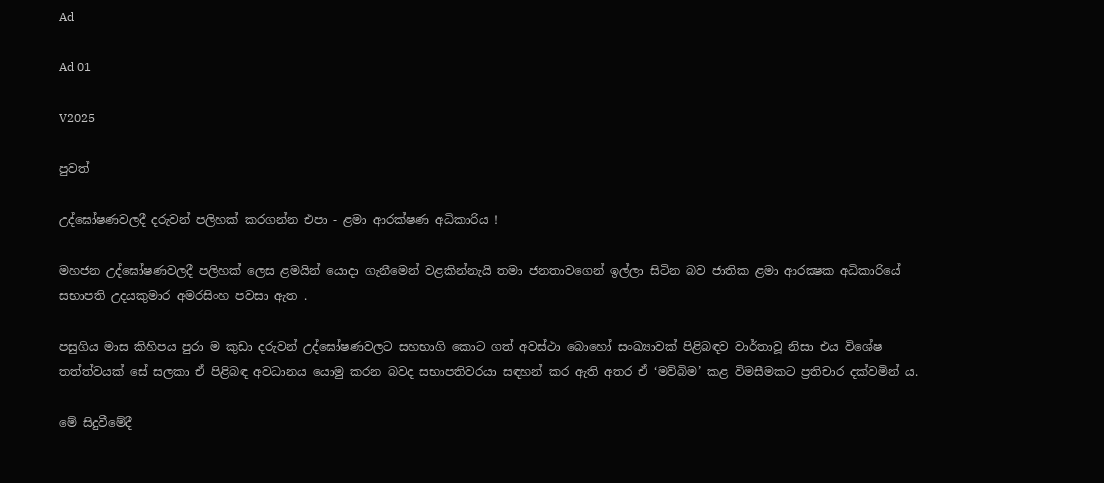Ad

Ad 01

V2025

පුවත්

උද්ඝෝෂණවලදී දරුවන් පලිහක් කරගන්න එපා - ළමා ආරක්ෂණ අධිකාරිය !

මහජන උද්ඝෝෂණවලදී පලිහක් ලෙස ළමයින් යොදා ගැනීමෙන් වළකින්නැයි තමා ජනතාවගෙන් ඉල්ලා සිටින බව ජාතික ළමා ආරක්‍ෂක අධිකාරියේ සභාපති උදයකුමාර අමරසිංහ පවසා ඇත .

පසුගිය මාස කිහිපය පුරා ම කුඩා දරුවන් උද්ඝෝෂණවලට සහභාගි කොට ගත් අවස්ථා බොහෝ සංඛ්‍යාවක් පිළිබඳව වාර්තාවූ නිසා එය විශේෂ තත්ත්වයක් සේ සලකා ඒ පිළිබඳ අවධානය යොමු කරන බවද සභාපතිවරයා සඳහන් කර ඇති අතර ඒ ‘මව්බිම’ කළ විමසීමකට ප්‍රතිචාර දක්වමින් ය.

මේ සිදුවීමේදී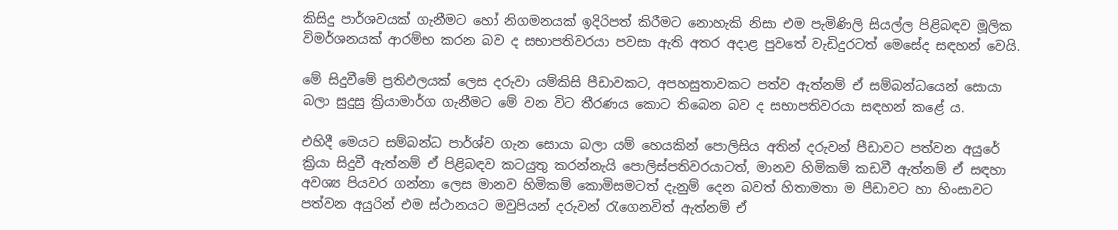කිසිදු පාර්ශවයක් ගැනීමට හෝ නිගමනයක් ඉදිරිපත් කිරීමට නොහැකි නිසා එම පැමිණිලි සියල්ල පිළිබඳව මූලික විමර්ශනයක් ආරම්භ කරන බව ද සභාපතිවරයා පවසා ඇති අතර අදාළ පුවතේ වැඩිදුරටත් මෙසේද සඳහන් වෙයි.

මේ සිදුවීමේ ප්‍රතිඵලයක් ලෙස දරුවා යම්කිසි පීඩාවකට, අපහසුතාවකට පත්ව ඇත්නම් ඒ සම්බන්ධයෙන් සොයා බලා සුදුසු ක්‍රියාමාර්ග ගැනීමට මේ වන විට තීරණය කොට තිබෙන බව ද සභාපතිවරයා සඳහන් කළේ ය.

එහිදී මෙයට සම්බන්ධ පාර්ශ්ව ගැන සොයා බලා යම් හෙයකින් පොලිසිය අතින් දරුවන් පීඩාවට පත්වන අයුරේ ක්‍රියා සිදුවී ඇත්නම් ඒ පිළිබඳව කටයුතු කරන්නැයි පොලිස්පතිවරයාටත්, මානව හිමිකම් කඩවී ඇත්නම් ඒ සඳහා අවශ්‍ය පියවර ගන්නා ලෙස මානව හිමිකම් කොමිසමටත් දැනුම් දෙන බවත් හිතාමතා ම පීඩාවට හා හිංසාවට පත්වන අයුරින් එම ස්ථානයට මවුපියන් දරුවන් රැගෙනවිත් ඇත්නම් ඒ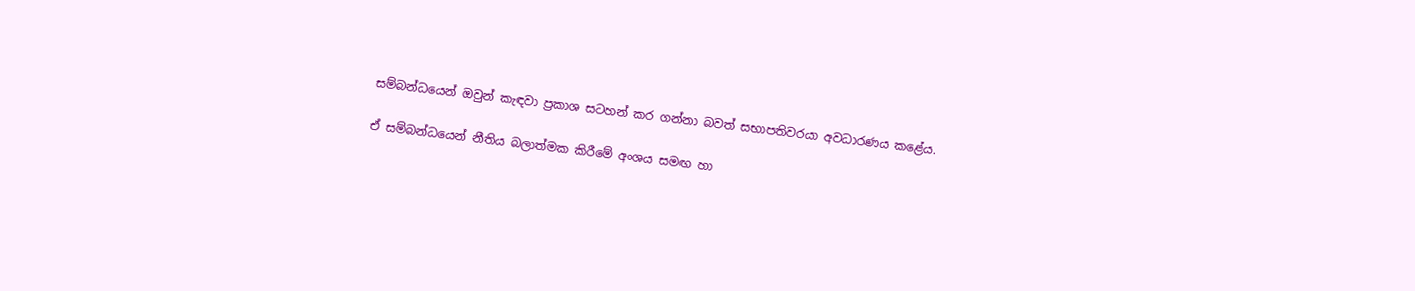සම්බන්ධයෙන් ඔවුන් කැඳවා ප්‍රකාශ සටහන් කර ගන්නා බවත් සභාපතිවරයා අවධාරණය කළේය.

ඒ සම්බන්ධයෙන් නීතිය බලාත්මක කිරීමේ අංශය සමඟ හා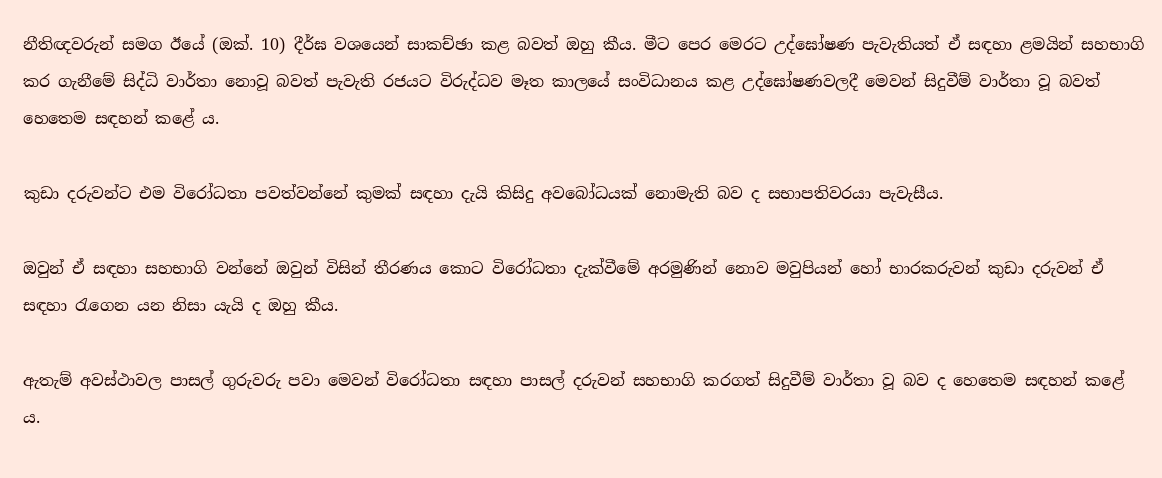නීතිඥවරුන් සමග ඊයේ (ඔක්. 10) දීර්ඝ වශයෙන් සාකච්ඡා කළ බවත් ඔහු කීය. මීට පෙර මෙරට උද්ඝෝෂණ පැවැතියත් ඒ සඳහා ළමයින් සහභාගි කර ගැනීමේ සිද්ධි වාර්තා නොවූ බවත් පැවැති රජයට විරුද්ධව මෑත කාලයේ සංවිධානය කළ උද්ඝෝෂණවලදී මෙවන් සිදුවීම් වාර්තා වූ බවත් හෙතෙම සඳහන් කළේ ය.

කුඩා දරුවන්ට එම විරෝධතා පවත්වන්නේ කුමක් සඳහා දැයි කිසිදු අවබෝධයක් නොමැති බව ද සභාපතිවරයා පැවැසීය.

ඔවුන් ඒ සඳහා සහභාගි වන්නේ ඔවුන් විසින් තීරණය කොට විරෝධතා දැක්වීමේ අරමුණින් නොව මවුපියන් හෝ භාරකරුවන් කුඩා දරුවන් ඒ සඳහා රැගෙන යන නිසා යැයි ද ඔහු කීය.

ඇතැම් අවස්ථාවල පාසල් ගුරුවරු පවා මෙවන් විරෝධතා සඳහා පාසල් දරුවන් සහභාගි කරගත් සිදුවීම් වාර්තා වූ බව ද හෙතෙම සඳහන් කළේ ය.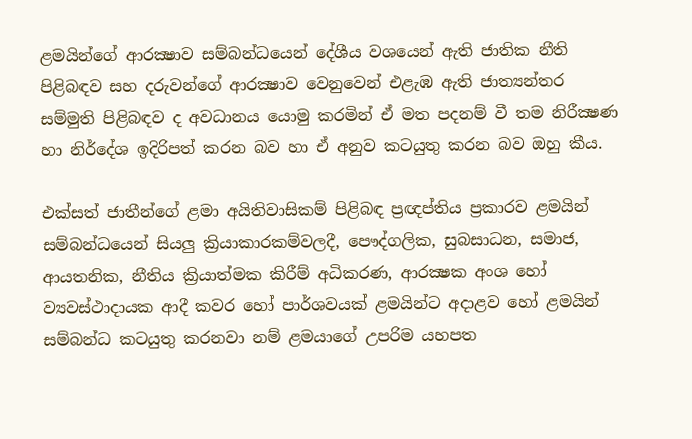ළමයින්ගේ ආරක්‍ෂාව සම්බන්ධයෙන් දේශීය වශයෙන් ඇති ජාතික නීති පිළිබඳව සහ දරුවන්ගේ ආරක්‍ෂාව වෙනුවෙන් එළැඹ ඇති ජාත්‍යන්තර සම්මුති පිළිබඳව ද අවධානය යොමු කරමින් ඒ මත පදනම් වී තම නිරීක්‍ෂණ හා නිර්දේශ ඉදිරිපත් කරන බව හා ඒ අනුව කටයුතු කරන බව ඔහු කීය.

එක්සත් ජාතීන්ගේ ළමා අයිතිවාසිකම් පිළිබඳ ප්‍රඥප්තිය ප්‍රකාරව ළමයින් සම්බන්ධයෙන් සියලු ක්‍රියාකාරකම්වලදී, පෞද්ගලික, සුබසාධන, සමාජ, ආයතනික, නීතිය ක්‍රියාත්මක කිරීම් අධිකරණ, ආරක්‍ෂක අංශ හෝ ව්‍යවස්ථාදායක ආදී කවර හෝ පාර්ශවයක් ළමයින්ට අදාළව හෝ ළමයින් සම්බන්ධ කටයුතු කරනවා නම් ළමයාගේ උපරිම යහපත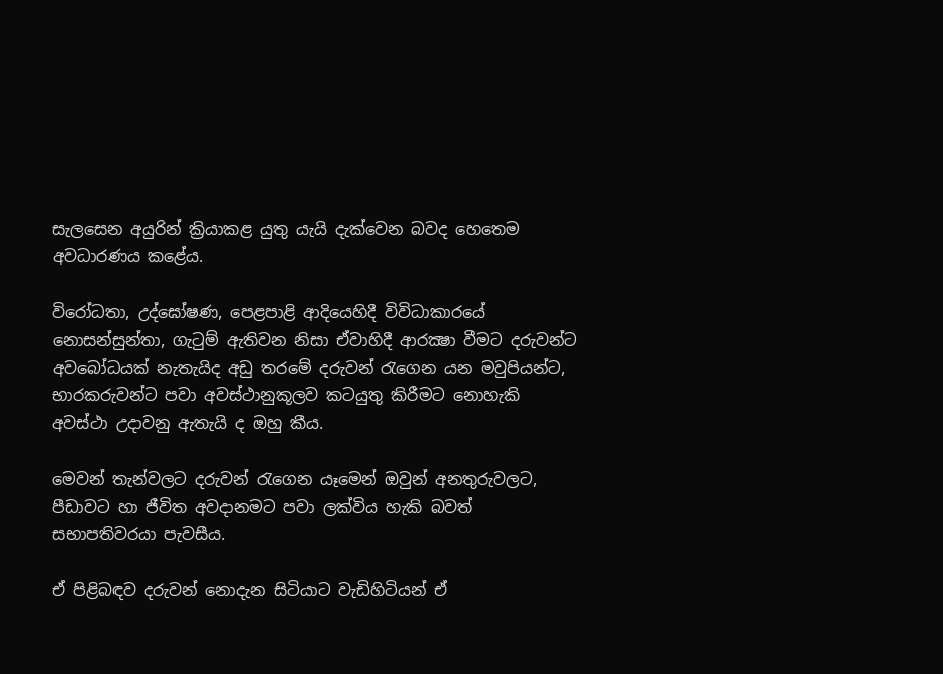සැලසෙන අයුරින් ක්‍රියාකළ යුතු යැයි දැක්වෙන බවද හෙතෙම අවධාරණය කළේය.

විරෝධතා, උද්ඝෝෂණ, පෙළපාළි ආදියෙහිදී විවිධාකාරයේ නොසන්සුන්තා, ගැටුම් ඇතිවන නිසා ඒවාහිදී ආරක්‍ෂා වීමට දරුවන්ට අවබෝධයක් නැතැයිද අඩු තරමේ දරුවන් රැගෙන යන මවුපියන්ට, භාරකරුවන්ට පවා අවස්ථානුකූලව කටයුතු කිරීමට නොහැකි අවස්ථා උදාවනු ඇතැයි ද ඔහු කීය.

මෙවන් තැන්වලට දරුවන් රැගෙන යෑමෙන් ඔවුන් අනතුරුවලට, පීඩාවට හා ජීවිත අවදානමට පවා ලක්විය හැකි බවත් සභාපතිවරයා පැවසීය.

ඒ පිළිබඳව දරුවන් නොදැන සිටියාට වැඩිහිටියන් ඒ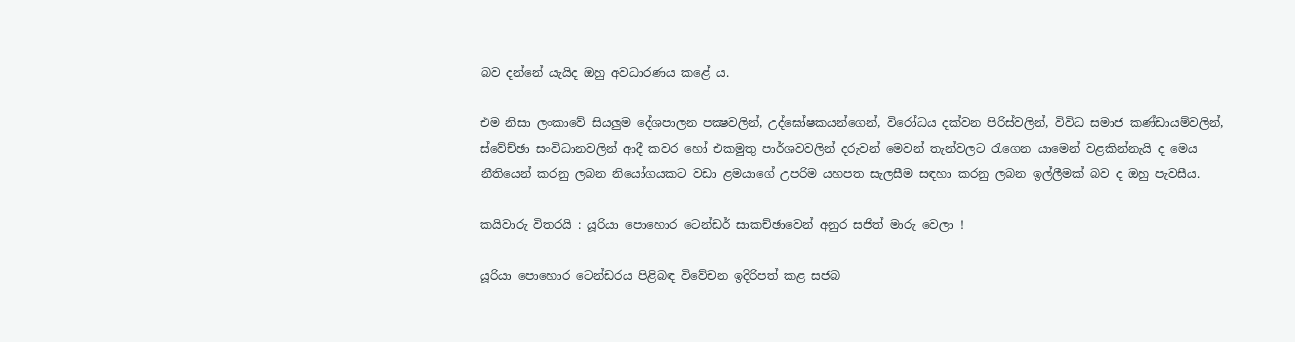බව දන්නේ යැයිද ඔහු අවධාරණය කළේ ය.

එම නිසා ලංකාවේ සියලුම දේශපාලන පක්‍ෂවලින්, උද්ඝෝෂකයන්ගෙන්, විරෝධය දක්වන පිරිස්වලින්, විවිධ සමාජ කණ්ඩායම්වලින්, ස්වේච්ඡා සංවිධානවලින් ආදී කවර හෝ එකමුතු පාර්ශවවලින් දරුවන් මෙවන් තැන්වලට රැගෙන යාමෙන් වළකින්නැයි ද මෙය නීතියෙන් කරනු ලබන නියෝගයකට වඩා ළමයාගේ උපරිම යහපත සැලසීම සඳහා කරනු ලබන ඉල්ලීමක් බව ද ඔහු පැවසීය.

කයිවාරු විතරයි : යූරියා පොහොර ටෙන්ඩර් සාකච්ඡාවෙන් අනුර සජිත් මාරු වෙලා !

යූරියා පොහොර ටෙන්ඩරය පිළිබඳ විවේචන ඉදිරිපත් කළ සජබ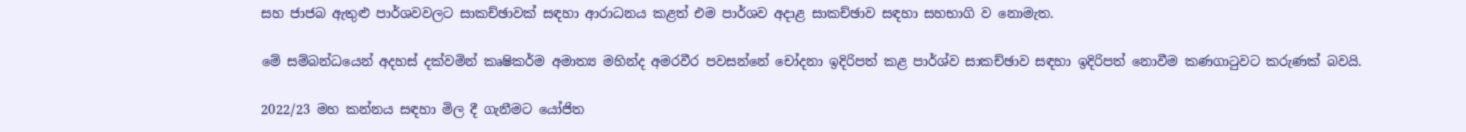සහ ජාජබ ඇතුළු පාර්ශවවලට සාකච්ඡාවක් සඳහා ආරාධනය කළත් එම පාර්ශව අදාළ සාකච්ඡාව සඳහා සහභාගි ව නොමැත.

මේ සම්බන්ධයෙන් අදහස් දක්වමින් කෘෂිකර්ම අමාත්‍ය මහින්ද අමරවීර පවසන්නේ චෝදනා ඉදිරිපත් කළ පාර්ශ්ව සාකච්ඡාව සඳහා ඉදිරිපත් නොවීම කණගාටුවට කරුණක් බවයි.

2022/23 මහ කන්නය සඳහා මිල දී ගැනීමට යෝජිත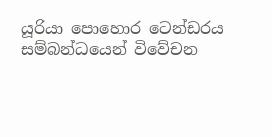යූරියා පොහොර ටෙන්ඩරය සම්බන්ධයෙන් විවේචන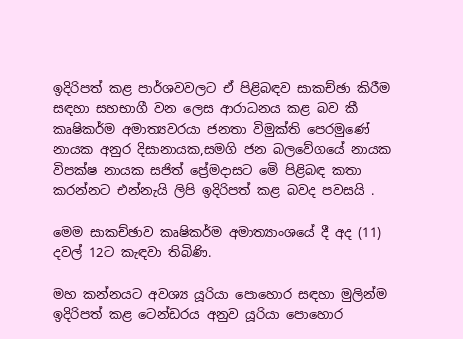ඉදිරිපත් කළ පාර්ශවවලට ඒ පිළිබඳව සාකච්ඡා කිරීම සඳහා සහභාගී වන ලෙස ආරාධනය කළ බව කී කෘෂිකර්ම අමාත්‍යවරයා ජනතා විමුක්ති පෙරමුණේ නායක අනුර දිසානායක,සමගි ජන බලවේගයේ නායක විපක්ෂ නායක සජිත් ප්‍රේමදාසට මෙි පිළිබඳ කතා කරන්නට එන්නැයි ලිපි ඉදිරිපත් කළ බවද පවසයි .

මෙම සාකච්ඡාව කෘෂිකර්ම අමාත්‍යාංශයේ දී අද (11) දවල් 12ට කැඳවා තිබිණි.

මහ කන්නයට අවශ්‍ය යූරියා පොහොර සඳහා මුලින්ම ඉදිරිපත් කළ ටෙන්ඩරය අනුව යූරියා පොහොර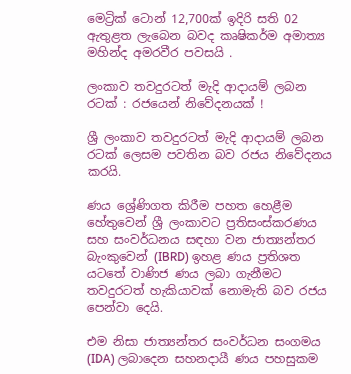මෙට්‍රික් ටොන් 12,700ක් ඉදිරි සති 02 ඇතුළත ලැබෙන බවද කෘෂිකර්ම අමාත්‍ය මහින්ද අමරවීර පවසයි .

ලංකාව තවදුරටත් මැදි ආදායම් ලබන රටක් : රජයෙන් නිවේදනයක් !

ශ්‍රී ලංකාව තවදුරටත් මැදි ආදායම් ලබන රටක් ලෙසම පවතින බව රජය නිවේදනය කරයි.

ණය ශ්‍රේණිගත කිරීම පහත හෙළීම හේතුවෙන් ශ්‍රී ලංකාවට ප්‍රතිසංස්කරණය සහ සංවර්ධනය සඳහා වන ජාත්‍යන්තර බැංකුවෙන් (IBRD) ඉහළ ණය ප්‍රතිශත යටතේ වාණිජ ණය ලබා ගැනීමට තවදුරටත් හැකියාවක් නොමැති බව රජය පෙන්වා දෙයි.

එම නිසා ජාත්‍යන්තර සංවර්ධන සංගමය (IDA) ලබාදෙන සහනදායී ණය පහසුකම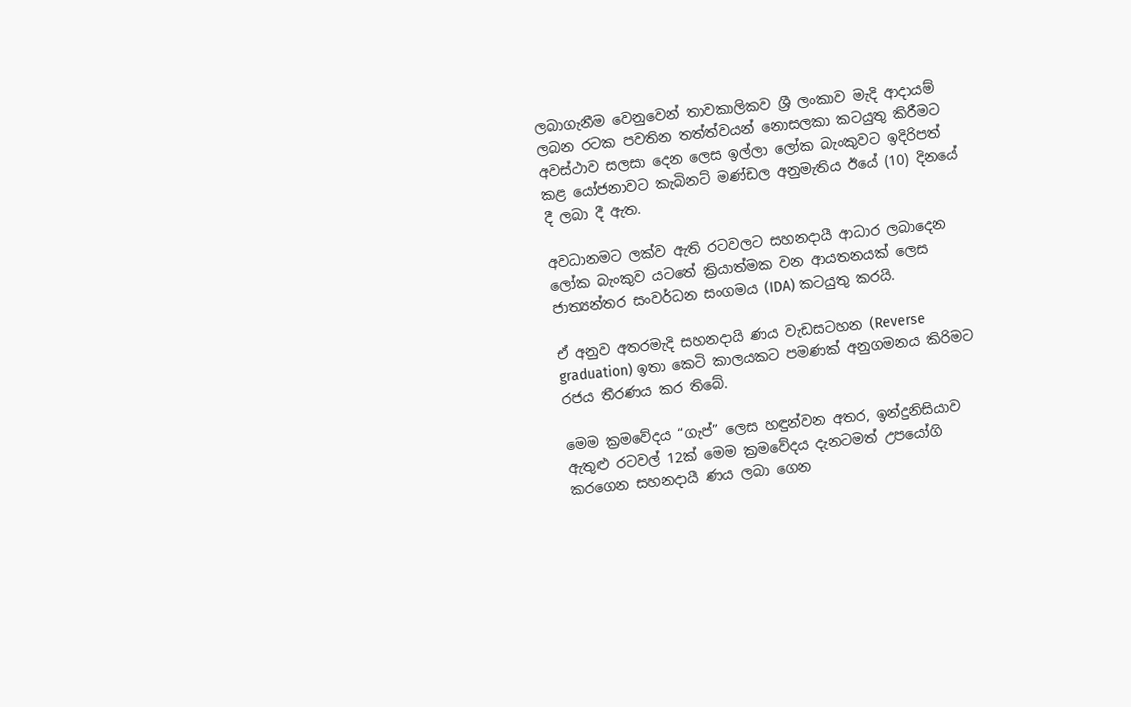ලබාගැනීම වෙනුවෙන් තාවකාලිකව ශ්‍රී ලංකාව මැදි ආදායම් ලබන රටක පවතින තත්ත්වයන් නොසලකා කටයුතු කිරීමට අවස්ථාව සලසා දෙන ලෙස ඉල්ලා ලෝක බැංකුවට ඉදිරිපත් කළ යෝජනාවට කැබිනට් මණ්ඩල අනුමැතිය ඊයේ (10) දිනයේ දී ලබා දී ඇත.

අවධානමට ලක්ව ඇති රටවලට සහනදායී ආධාර ලබාදෙන ලෝක බැංකුව යටතේ ක්‍රියාත්මක වන ආයතනයක් ලෙස ජාත්‍යන්තර සංවර්ධන සංගමය (IDA) කටයුතු කරයි.

ඒ අනුව අතරමැදි සහනදායි ණය වැඩසටහන (Reverse graduation) ඉතා කෙටි කාලයකට පමණක් අනුගමනය කිරිමට රජය තීරණය කර තිබේ.

මෙම ක්‍රමවේදය “ගැප්” ලෙස හඳුන්වන අතර, ඉන්දුනිසියාව ඇතුළු රටවල් 12ක් මෙම ක්‍රමවේදය දැනටමත් උපයෝගි කරගෙන සහනදායී ණය ලබා ගෙන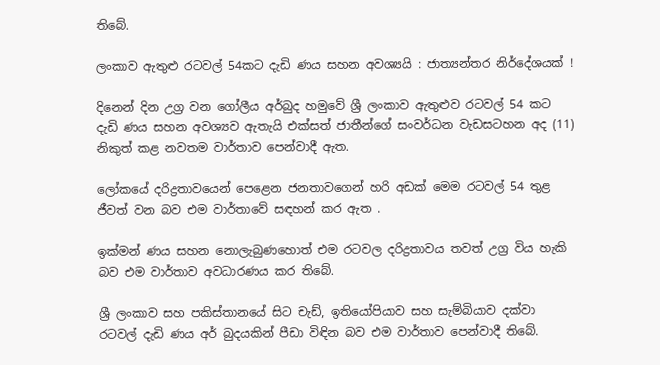තිබේ.

ලංකාව ඇතුළු රටවල් 54කට දැඩි ණය සහන අවශ්‍යයි : ජාත්‍යන්තර නිර්දේශයක් !

දිනෙන් දින උග්‍ර වන ගෝලීය අර්බුද හමුවේ ශ්‍රී ලංකාව ඇතුළුව රටවල් 54 කට දැඩි ණය සහන අවශ්‍යව ඇතැයි එක්සත් ජාතීන්ගේ සංවර්ධන වැඩසටහන අද (11) නිකුත් කළ නවතම වාර්තාව පෙන්වාදී ඇත.

ලෝකයේ දරිද්‍රතාවයෙන් පෙළෙන ජනතාවගෙන් හරි අඩක් මෙම රටවල් 54 තුළ ජීවත් වන බව එම වාර්තාවේ සඳහන් කර ඇත .

ඉක්මන් ණය සහන නොලැබුණහොත් එම රටවල දරිද්‍රතාවය තවත් උග්‍ර විය හැකි බව එම වාර්තාව අවධාරණය කර තිබේ.

ශ්‍රී ලංකාව සහ පකිස්තානයේ සිට චැඩ්, ඉතියෝපියාව සහ සැම්බියාව දක්වා රටවල් දැඩි ණය අර් බුදයකින් පීඩා විඳින බව එම වාර්තාව පෙන්වාදී තිබේ.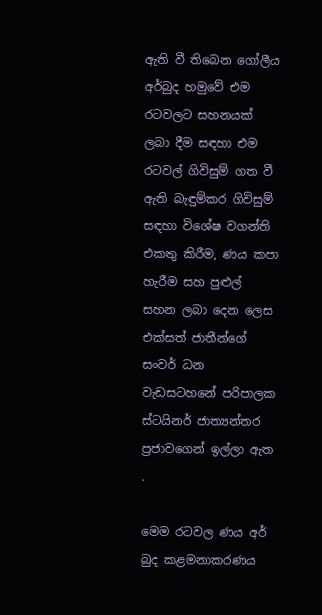ඇති වී තිබෙන ගෝලීය අර්බුද හමුවේ එම රටවලට සහනයක් ලබා දීම සඳහා එම රටවල් ගිවිසුම් ගත වී ඇති බැඳුම්කර ගිවිසුම් සඳහා විශේෂ වගන්ති එකතු කිරීම, ණය කපා හැරීම සහ පුළුල් සහන ලබා දෙන ලෙස එක්සත් ජාතීන්ගේ සංවර් ධන වැඩසටහනේ පරිපාලක ස්ටයිනර් ජාත්‍යන්තර ප්‍රජාවගෙන් ඉල්ලා ඇත .

මෙම රටවල ණය අර් බුද කළමනාකරණය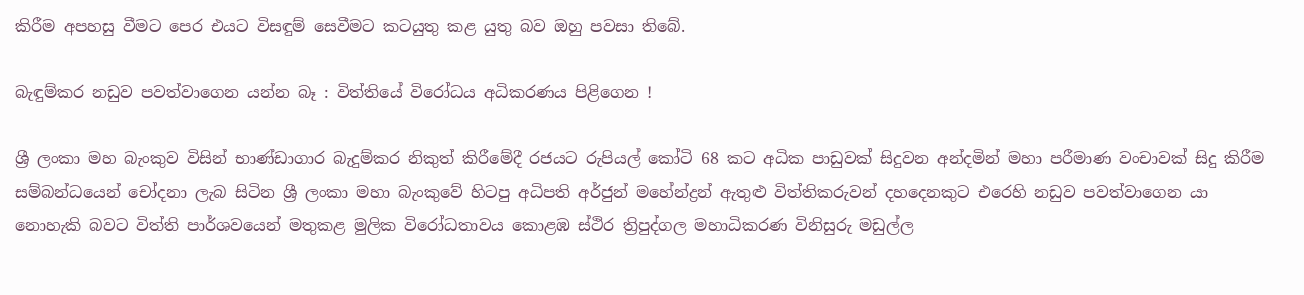කිරීම අපහසු වීමට පෙර එයට විසඳුම් සෙවීමට කටයුතු කළ යුතු බව ඔහු පවසා තිබේ.

බැඳුම්කර නඩුව පවත්වාගෙන යන්න බෑ : විත්තියේ විරෝධය අධිකරණය පිළිගෙන !

ශ්‍රී ලංකා මහ බැංකුව විසින් භාණ්ඩාගාර බැදුම්කර නිකුත් කිරීමේදී රජයට රුපියල් කෝටි 68 කට අධික පාඩුවක් සිදුවන අන්දමින් මහා පරීමාණ වංචාවක් සිදු කිරීම සම්බන්ධයෙන් චෝදනා ලැබ සිටින ශ්‍රී ලංකා මහා බැංකුවේ හිටපු අධිපති අර්ජුන් මහේන්ද්‍රන් ඇතුළු විත්තිකරුවන් දහදෙනකුට එරෙහි නඩුව පවත්වාගෙන යා නොහැකි බවට විත්ති පාර්ශවයෙන් මතුකළ මුලික විරෝධතාවය කොළඹ ස්ථිර ත්‍රිපුද්ගල මහාධිකරණ විනිසුරු මඩුල්ල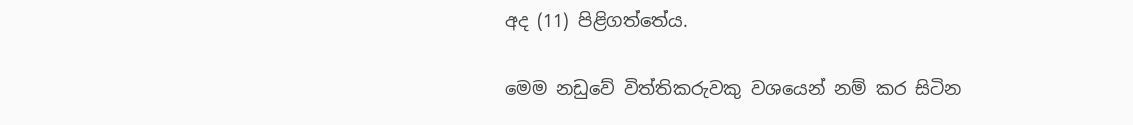අද (11) පිළිගත්තේය.

මෙම නඩුවේ විත්තිකරුවකු වශයෙන් නම් කර සිටින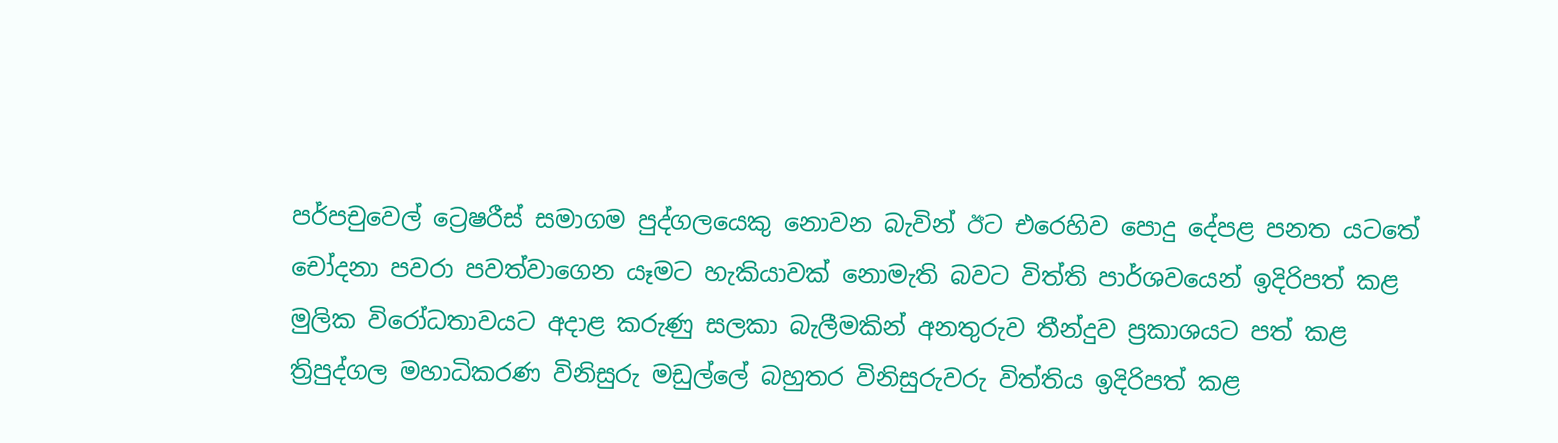පර්පචුවෙල් ට්‍රෙෂරීස් සමාගම පුද්ගලයෙකු නොවන බැවින් ඊට එරෙහිව පොදු දේපළ පනත යටතේ චෝදනා පවරා පවත්වාගෙන යෑමට හැකියාවක් නොමැති බවට විත්ති පාර්ශවයෙන් ඉදිරිපත් කළ මුලික විරෝධතාවයට අදාළ කරුණු සලකා බැලීමකින් අනතුරුව තීන්දුව ප්‍රකාශයට පත් කළ ත්‍රිපුද්ගල මහාධිකරණ විනිසුරු මඩුල්ලේ බහුතර විනිසුරුවරු විත්තිය ඉදිරිපත් කළ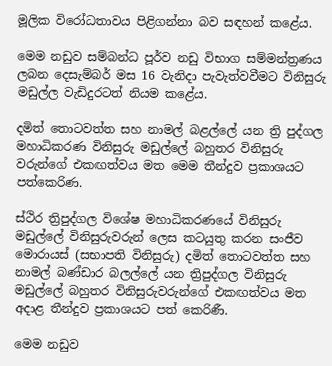මූලික විරෝධතාවය පිළිගන්නා බව සඳහන් කළේය.

මෙම නඩුව සම්බන්ධ පූර්ව නඩු විභාග සම්මන්ත්‍රණය ලබන දෙසැම්බර් මස 16 වැනිදා පැවැත්වවීමට විනිසුරු මඩුල්ල වැඩිදුරටත් නියම කළේය.

දමිත් තොටවත්ත සහ නාමල් බළල්ලේ යන ත්‍රි පුද්ගල මහාධිකරණ විනිසුරු මඩුල්ලේ බහුතර විනිසුරු වරුන්ගේ එකඟත්වය මත මෙම තීන්දුව ප්‍රකාශයට පත්කෙරිණ.

ස්ථිර ත්‍රිපුද්ගල විශේෂ මහාධිකරණයේ විනිසුරු මඩුල්ලේ විනිසුරුවරුන් ලෙස කටයුතු කරන සංජීව මොරායස් (සභාපති විනිසුරු) දමිත් තොටවත්ත සහ නාමල් බණ්ඩාර බලල්ලේ යන ත්‍රිපුද්ගල විනිසුරු මඩුල්ලේ බහුතර විනිසුරුවරුන්ගේ එකඟත්වය මත අදාළ තීන්දුව ප්‍රකාශයට පත් කෙරිණී.

මෙම නඩුව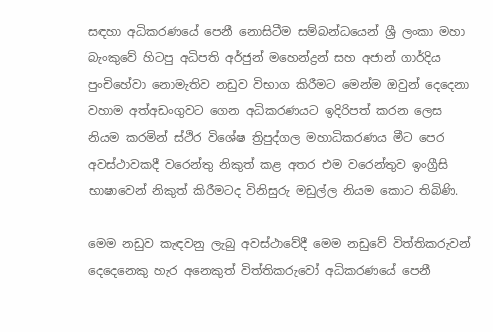සඳහා අධිකරණයේ පෙනී නොසිටීම සම්බන්ධයෙන් ශ්‍රී ලංකා මහා බැංකුවේ හිටපු අධිපති අර්ජුන් මහෙන්ද්‍රන් සහ අජාන් ගාර්දිය පුංචිහේවා නොමැතිව නඩුව විභාග කිරීමට මෙන්ම ඔවුන් දෙදෙනා වහාම අත්අඩංගුවට ගෙන අධිකරණයට ඉදිරිපත් කරන ලෙස නියම කරමින් ස්ථිර විශේෂ ත්‍රිපුද්ගල මහාධිකරණය මීට පෙර අවස්ථාවකදී වරෙන්තු නිකුත් කළ අතර එම වරෙන්තුව ඉංග්‍රීසි භාෂාවෙන් නිකුත් කිරීමටද විනිසුරු මඩුල්ල නියම කොට තිබිණි.

මෙම නඩුව කැඳවනු ලැබු අවස්ථාවේදී මෙම නඩුවේ විත්තිකරුවන් දෙදෙනෙකු හැර අනෙකුත් විත්තිකරුවෝ අධිකරණයේ පෙනී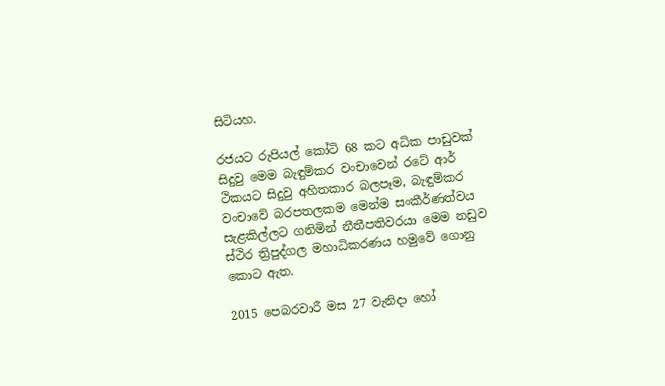සිටියහ.

රජයට රුපියල් කෝටි 68 කට අධික පාඩුවක් සිදුවු මෙම බැඳුම්කර වංචාවෙන් රටේ ආර් ථිකයට සිදුවු අහිතකාර බලපෑම, බැඳුම්කර වංචාවේ බරපතලකම මෙන්ම සංකීර්ණත්වය සැළකිල්ලට ගනිමින් නීතීපතිවරයා මෙම නඩුව ස්ථිර ත්‍රිපුද්ගල මහාධිකරණය හමුවේ ගොනු කොට ඇත.

2015 පෙබරවාරී මස 27 වැනිදා හෝ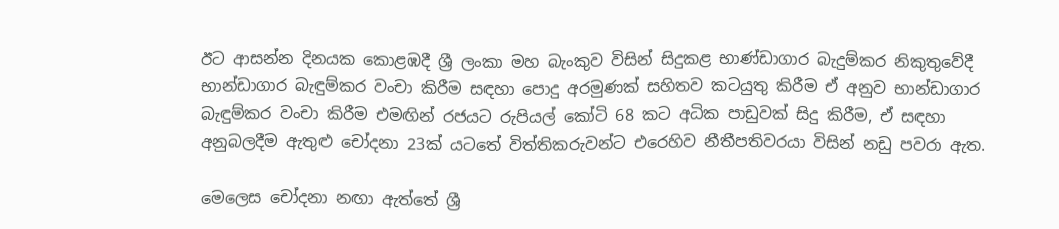ඊට ආසන්න දිනයක කොළඹදී ශ්‍රී ලංකා මහ බැංකුව විසින් සිදුකළ භාණ්ඩාගාර බැදුම්කර නිකුතුවේදී භාන්ඩාගාර බැඳුම්කර වංචා කිරීම සඳහා පොදු අරමුණක් සහිතව කටයුතු කිරීම ඒ අනුව භාන්ඩාගාර බැඳුම්කර වංචා කිරීම එමඟින් රජයට රුපියල් කෝටි 68 කට අධික පාඩුවක් සිදු කිරීම, ඒ සඳහා අනුබලදීම ඇතුළු චෝදනා 23ක් යටතේ විත්තිකරුවන්ට එරෙහිව නීතීපතිවරයා විසින් නඩු පවරා ඇත.

මෙලෙස චෝදනා නඟා ඇත්තේ ශ්‍රී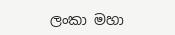ලංකා මහා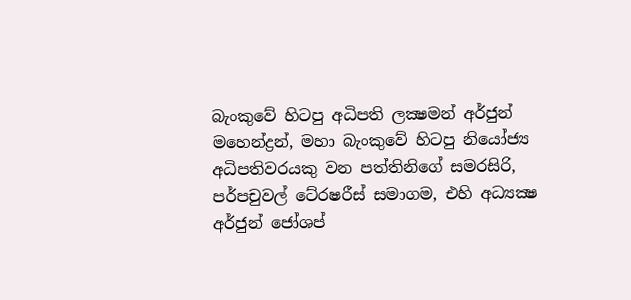බැංකුවේ හිටපු අධිපති ලක්‍ෂමන් අර්ජුන් මහෙන්ද්‍රන්, මහා බැංකුවේ හිටපු නියෝජ්‍ය අධිපතිවරයකු වන පත්තිනිගේ සමරසිරි, පර්පචුවල් ටේ‍රෂරීස් සමාගම, එහි අධ්‍යක්‍ෂ අර්ජුන් ජෝශප්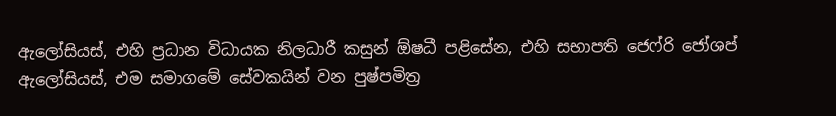ඇලෝසියස්, එහි ප්‍රධාන විධායක නිලධාරී කසුන් ඕෂධී පළිසේන, එහි සභාපති ජෙෆ්රි ජෝශප් ඇලෝසියස්, එම සමාගමේ සේවකයින් වන පුෂ්පමිත්‍ර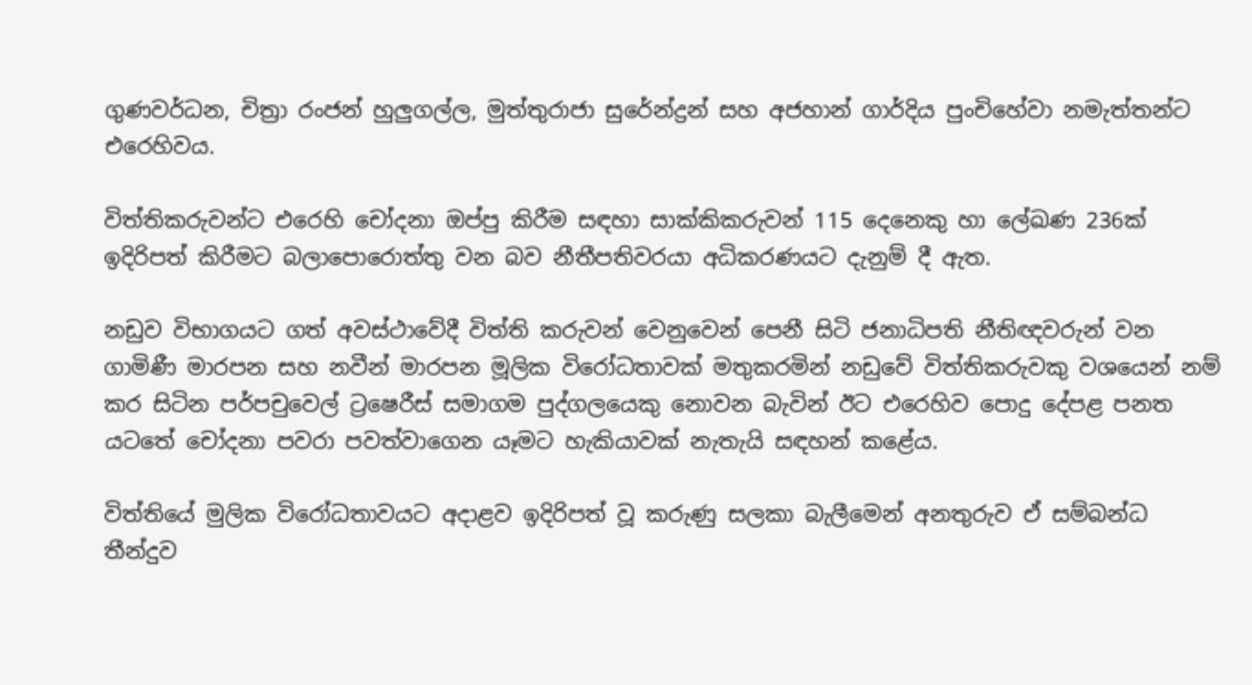ගුණවර්ධන, චිත්‍රා රංජන් හුලුගල්ල, මුත්තුරාජා සුරේන්ද්‍රන් සහ අජහාන් ගාර්දිය පුංචිහේවා නමැත්තන්ට එරෙහිවය.

විත්තිකරුවන්ට එරෙහි චෝදනා ඔප්පු කිරීම සඳහා සාක්කිකරුවන් 115 දෙනෙකු හා ලේඛණ 236ක් ඉදිරිපත් කිරීමට බලාපොරොත්තු වන බව නීතීපතිවරයා අධිකරණයට දැනුම් දී ඇත.

නඩුව විභාගයට ගත් අවස්ථාවේදී විත්ති කරුවන් වෙනුවෙන් පෙනී සිටි ජනාධිපති නීතිඥවරුන් වන ගාමිණී මාරපන සහ නවීන් මාරපන මූලික විරෝධතාවක් මතුකරමින් නඩුවේ විත්තිකරුවකු වශයෙන් නම් කර සිටින පර්පචුවෙල් ට්‍රෂෙරීස් සමාගම පුද්ගලයෙකු නොවන බැවින් ඊට එරෙහිව පොදු දේපළ පනත යටතේ චෝදනා පවරා පවත්වාගෙන යෑමට හැකියාවක් නැතැයි සඳහන් කළේය.

විත්තියේ මුලික විරෝධතාවයට අදාළව ඉදිරිපත් වූ කරුණු සලකා බැලීමෙන් අනතුරුව ඒ සම්බන්ධ තීන්දුව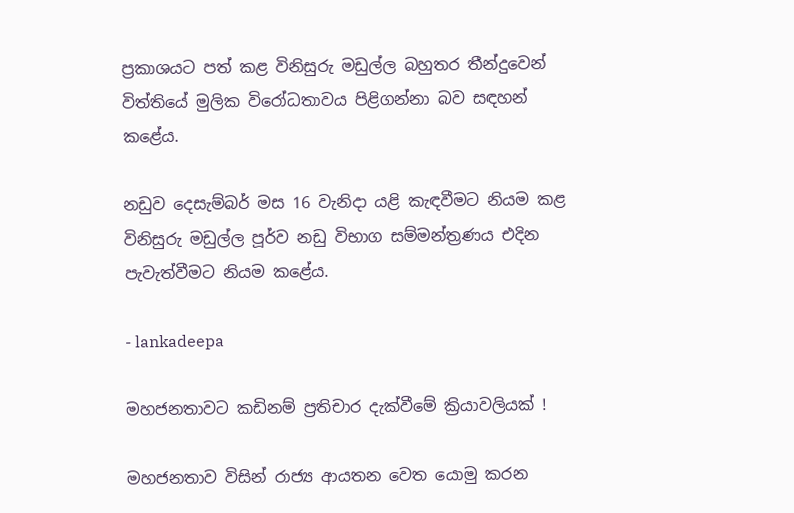ප්‍රකාශයට පත් කළ විනිසුරු මඩුල්ල බහුතර තීන්දුවෙන් විත්තියේ මුලික විරෝධතාවය පිළිගන්නා බව සඳහන් කළේය.

නඩුව දෙසැම්බර් මස 16 වැනිදා යළි කැඳවීමට නියම කළ විනිසුරු මඩුල්ල පූර්ව නඩු විභාග සම්මන්ත්‍රණය එදින පැවැත්වීමට නියම කළේය.

- lankadeepa

මහජනතාවට කඩිනම් ප්‍රතිචාර දැක්වීමේ ක්‍රියාවලියක් !

මහජනතාව විසින් රාජ්‍ය ආයතන වෙත යොමු කරන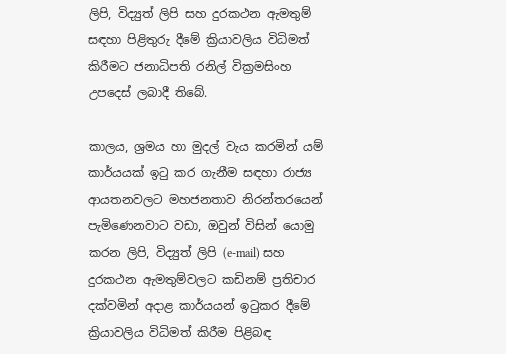ලිපි, විද්‍යුත් ලිපි සහ දුරකථන ඇමතුම් සඳහා පිළිතුරු දීමේ ක්‍රියාවලිය විධිමත් කිරීමට ජනාධිපති රනිල් වික්‍රමසිංහ උපදෙස් ලබාදී තිබේ.

කාලය, ශ්‍රමය හා මුදල් වැය කරමින් යම් කාර්යයක් ඉටු කර ගැනීම සඳහා රාජ්‍ය ආයතනවලට මහජනතාව නිරන්තරයෙන් පැමිණෙනවාට වඩා, ඔවුන් විසින් යොමු කරන ලිපි, විද්‍යුත් ලිපි (e-mail) සහ දුරකථන ඇමතුම්වලට කඩිනම් ප්‍රතිචාර දක්වමින් අදාළ කාර්යයන් ඉටුකර දීමේ ක්‍රියාවලිය විධිමත් කිරීම පිළිබඳ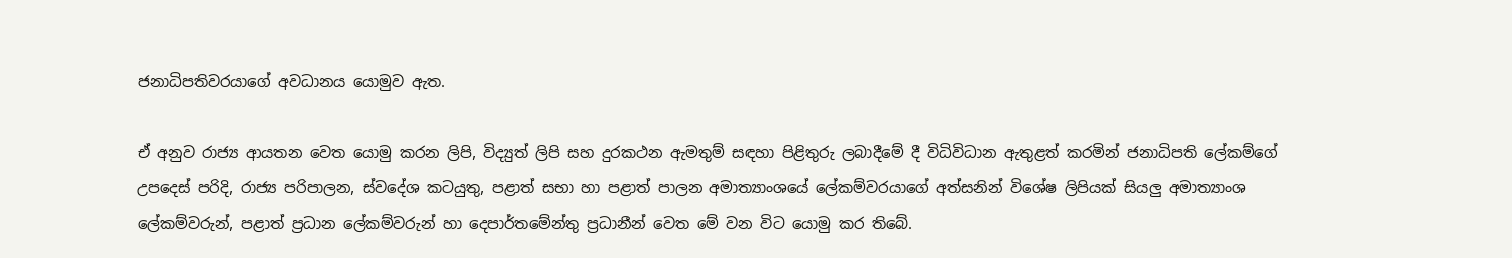ජනාධිපතිවරයාගේ අවධානය යොමුව ඇත.

ඒ අනුව රාජ්‍ය ආයතන වෙත යොමු කරන ලිපි, විද්‍යුත් ලිපි සහ දුරකථන ඇමතුම් සඳහා පිළිතුරු ලබාදීමේ දී විධිවිධාන ඇතුළත් කරමින් ජනාධිපති ලේකම්ගේ උපදෙස් පරිදි, රාජ්‍ය පරිපාලන, ස්වදේශ කටයුතු, පළාත් සභා හා පළාත් පාලන අමාත්‍යාංශයේ ලේකම්වරයාගේ අත්සනින් විශේෂ ලිපියක් සියලු අමාත්‍යාංශ ලේකම්වරුන්, පළාත් ප්‍රධාන ලේකම්වරුන් හා දෙපාර්තමේන්තු ප්‍රධානීන් වෙත මේ වන විට යොමු කර තිබේ.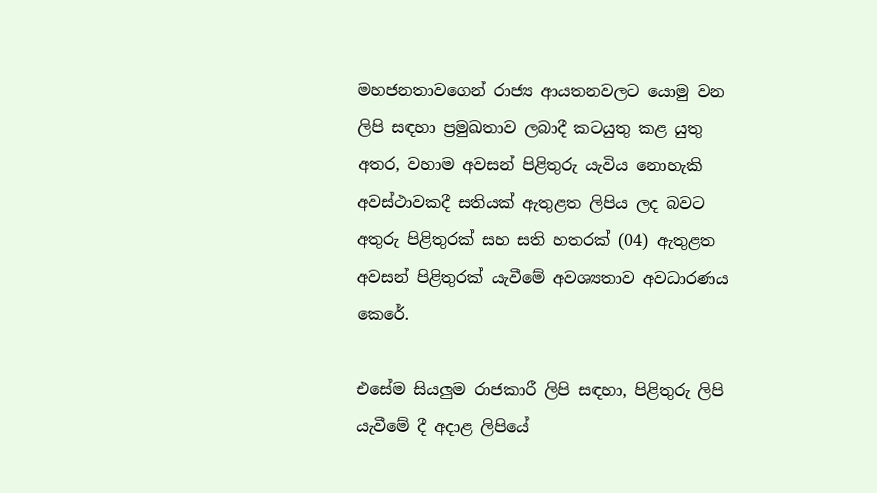මහජනතාවගෙන් රාජ්‍ය ආයතනවලට යොමු වන ලිපි සඳහා ප්‍රමුඛතාව ලබාදී කටයුතු කළ යුතු අතර, වහාම අවසන් පිළිතුරු යැවිය නොහැකි අවස්ථාවකදී සතියක් ඇතුළත ලිපිය ලද බවට අතුරු පිළිතුරක් සහ සති හතරක් (04) ඇතුළත අවසන් පිළිතුරක් යැවීමේ අවශ්‍යතාව අවධාරණය කෙරේ.

එසේම සියලුම රාජකාරී ලිපි සඳහා, පිළිතුරු ලිපි යැවීමේ දී අදාළ ලිපියේ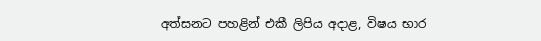අත්සනට පහළින් එකී ලිපිය අදාළ, විෂය භාර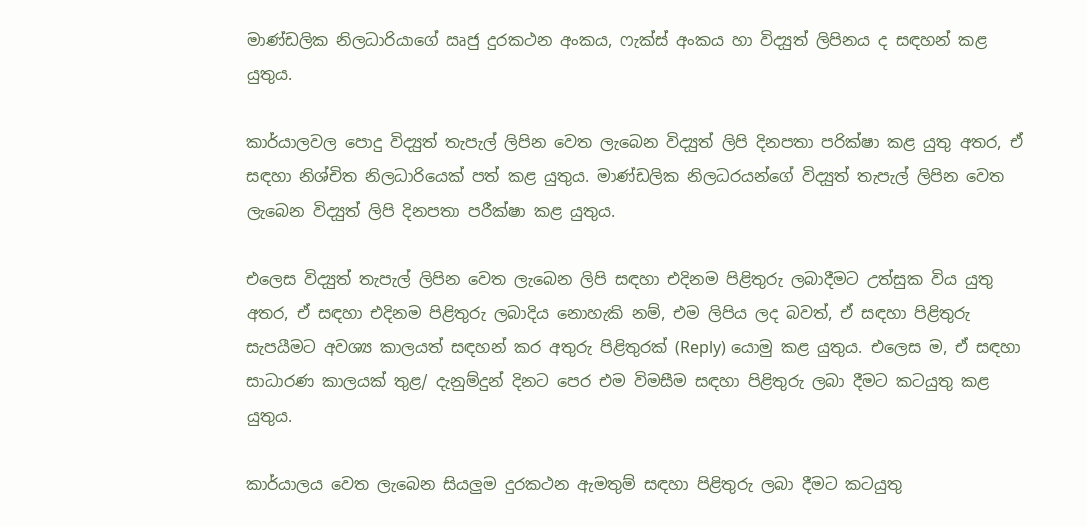මාණ්ඩලික නිලධාරියාගේ ඍජු දුරකථන අංකය, ෆැක්ස් අංකය හා විද්‍යුත් ලිපිනය ද සඳහන් කළ යුතුය.

කාර්යාලවල පොදු විද්‍යුත් තැපැල් ලිපින වෙත ලැබෙන විද්‍යුත් ලිපි දිනපතා පරික්ෂා කළ යුතු අතර, ඒ සඳහා නිශ්චිත නිලධාරියෙක් පත් කළ යුතුය. මාණ්ඩලික නිලධරයන්ගේ විද්‍යුත් තැපැල් ලිපින වෙත ලැබෙන විද්‍යුත් ලිපි දිනපතා පරීක්ෂා කළ යුතුය.

එලෙස විද්‍යුත් තැපැල් ලිපින වෙත ලැබෙන ලිපි සඳහා එදිනම පිළිතුරු ලබාදීමට උත්සුක විය යුතු අතර, ඒ සඳහා එදිනම පිළිතුරු ලබාදිය නොහැකි නම්, එම ලිපිය ලද බවත්, ඒ සඳහා පිළිතුරු සැපයීමට අවශ්‍ය කාලයත් සඳහන් කර අතුරු පිළිතුරක් (Reply) යොමු කළ යුතුය. එලෙස ම, ඒ සඳහා සාධාරණ කාලයක් තුළ/ දැනුම්දුන් දිනට පෙර එම විමසීම සඳහා පිළිතුරු ලබා දීමට කටයුතු කළ යුතුය.

කාර්යාලය වෙත ලැබෙන සියලුම දුරකථන ඇමතුම් සඳහා පිළිතුරු ලබා දීමට කටයුතු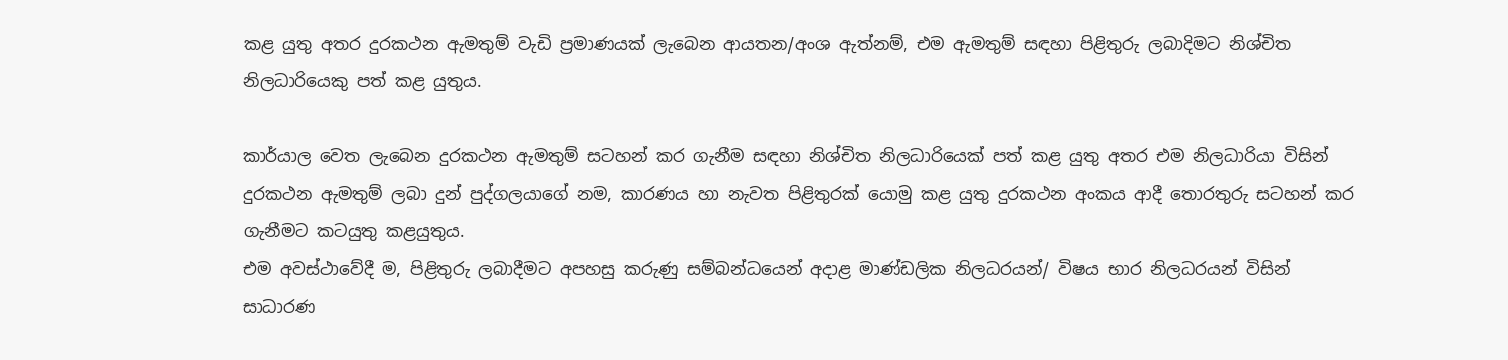කළ යුතු අතර දුරකථන ඇමතුම් වැඩි ප්‍රමාණයක් ලැබෙන ආයතන/අංශ ඇත්නම්, එම ඇමතුම් සඳහා පිළිතුරු ලබාදිමට නිශ්චිත නිලධාරියෙකු පත් කළ යුතුය.

කාර්යාල වෙත ලැබෙන දුරකථන ඇමතුම් සටහන් කර ගැනීම සඳහා නිශ්චිත නිලධාරියෙක් පත් කළ යුතු අතර එම නිලධාරියා විසින් දුරකථන ඇමතුම් ලබා දුන් පුද්ගලයාගේ නම, කාරණය හා නැවත පිළිතුරක් යොමු කළ යුතු දුරකථන අංකය ආදී තොරතුරු සටහන් කර ගැනීමට කටයුතු කළයුතුය.
එම අවස්ථාවේදී ම, පිළිතුරු ලබාදීමට අපහසු කරුණු සම්බන්ධයෙන් අදාළ මාණ්ඩලික නිලධරයන්/ විෂය භාර නිලධරයන් විසින් සාධාරණ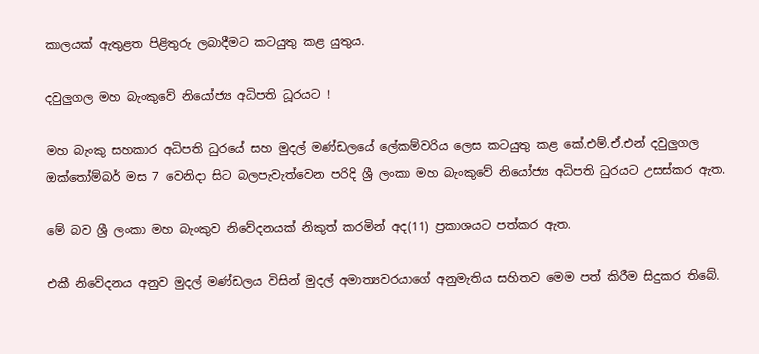කාලයක් ඇතුළත පිළිතුරු ලබාදීමට කටයුතු කළ යුතුය.

දවුලුගල මහ බැංකුවේ නියෝජ්‍ය අධිපති ධූරයට !

මහ බැංකු සහකාර අධිපති ධුරයේ සහ මුදල් මණ්ඩලයේ ලේකම්වරිය ලෙස කටයුතු කළ කේ.එම්.ඒ.එන් දවුලුගල ඔක්තෝම්බර් මස 7 වෙනිදා සිට බලපැවැත්වෙන පරිදි ශ්‍රී ලංකා මහ බැංකුවේ නියෝජ්‍ය අධිපති ධුරයට උසස්කර ඇත.

මේ බව ශ්‍රී ලංකා මහ බැංකුව නිවේදනයක් නිකුත් කරමින් අද(11) ප්‍රකාශයට පත්කර ඇත.

එකී නිවේදනය අනුව මුදල් මණ්ඩලය විසින් මුදල් අමාත්‍යවරයාගේ අනුමැතිය සහිතව මෙම පත් කිරීම සිදුකර තිබේ.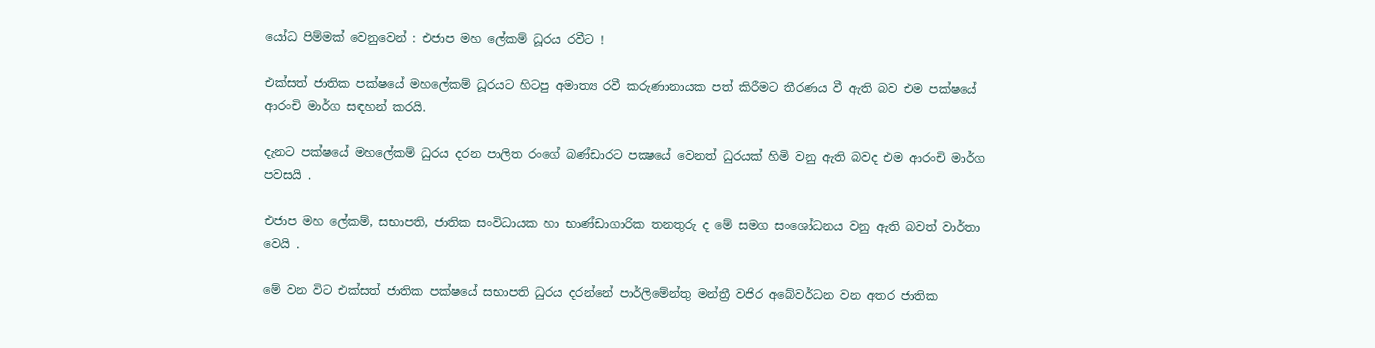යෝධ පිම්මක් වෙනුවෙන් : එජාප මහ ලේකම් ධූරය රවීට !

එක්සත් ජාතික පක්ෂයේ මහලේකම් ධූරයට හිටපු අමාත්‍ය රවී කරුණානායක පත් කිරීමට තීරණය වී ඇති බව එම පක්ෂයේ ආරංචි මාර්ග සඳහන් කරයි.

දැනට පක්ෂයේ මහලේකම් ධුරය දරන පාලිත රංගේ බණ්ඩාරට පක්‍ෂයේ වෙනත් ධුරයක් හිමි වනු ඇති බවද එම ආරංචි මාර්ග පවසයි .

එජාප මහ ලේකම්, සභාපති, ජාතික සංවිධායක හා භාණ්ඩාගාරික තනතුරු ද මේ සමග සංශෝධනය වනු ඇති බවත් වාර්තා වෙයි .

මේ වන විට එක්සත් ජාතික පක්ෂයේ සභාපති ධුරය දරන්නේ පාර්ලිමේන්තු මන්ත්‍රී වජිර අබේවර්ධන වන අතර ජාතික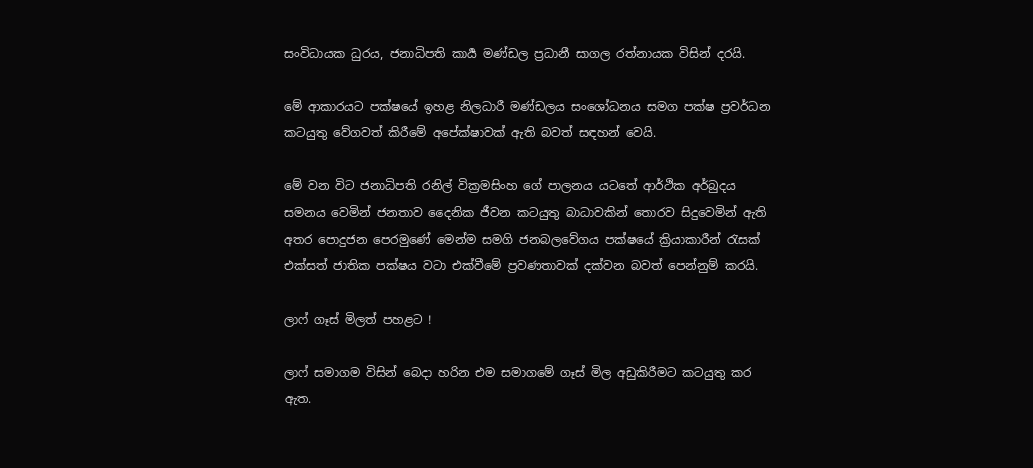සංවිධායක ධුරය, ජනාධිපති කාර්‍ය මණ්ඩල ප්‍රධානී සාගල රත්නායක විසින් දරයි.

මේ ආකාරයට පක්ෂයේ ඉහළ නිලධාරී මණ්ඩලය සංශෝධනය සමග පක්ෂ ප්‍රවර්ධන කටයුතු වේගවත් කිරීමේ අපේක්ෂාවක් ඇති බවත් සඳහන් වෙයි.

මේ වන විට ජනාධිපති රනිල් වික්‍රමසිංහ ගේ පාලනය යටතේ ආර්ථික අර්බුදය සමනය වෙමින් ජනතාව දෛනික ජීවන කටයුතු බාධාවකින් තොරව සිදුවෙමින් ඇති අතර පොදුජන පෙරමුණේ මෙන්ම සමගි ජනබලවේගය පක්ෂයේ ක්‍රියාකාරීන් රැසක් එක්සත් ජාතික පක්ෂය වටා එක්වීමේ ප්‍රවණතාවක් දක්වන බවත් පෙන්නුම් කරයි.

ලාෆ් ගෑස් මිලත් පහළට !

ලාෆ් සමාගම විසින් බෙදා හරින එම සමාගමේ ගෑස් මිල අඩුකිරීමට කටයුතු කර ඇත.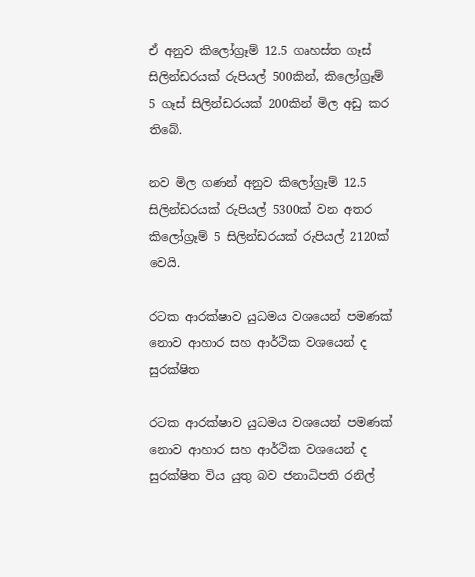ඒ අනුව කිලෝග්‍රෑම් 12.5 ගෘහස්ත ගෑස් සිලින්ඩරයක් රුපියල් 500කින්, කිලෝග්‍රෑම් 5 ගෑස් සිලින්ඩරයක් 200කින් මිල අඩු කර තිබේ.

නව මිල ගණන් අනුව කිලෝග්‍රෑම් 12.5 සිලින්ඩරයක් රුපියල් 5300ක් වන අතර කිලෝග්‍රෑම් 5 සිලින්ඩරයක් රුපියල් 2120ක් වෙයි.

රටක ආරක්ෂාව යුධමය වශයෙන් පමණක් නොව ආහාර සහ ආර්ථික වශයෙන් ද සුරක්ෂිත

රටක ආරක්ෂාව යුධමය වශයෙන් පමණක් නොව ආහාර සහ ආර්ථික වශයෙන් ද සුරක්ෂිත විය යුතු බව ජනාධිපති රනිල්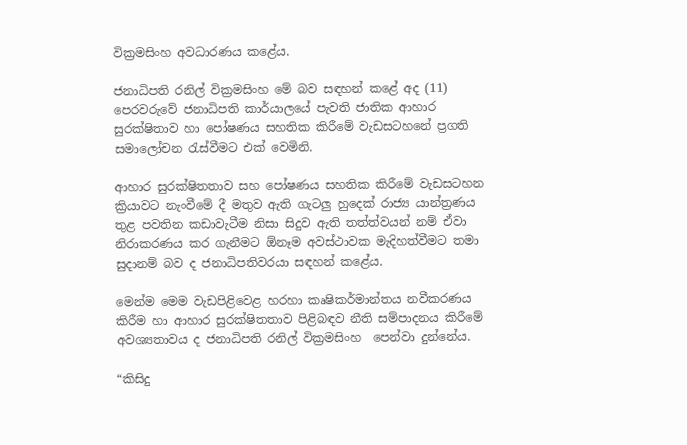වික්‍රමසිංහ අවධාරණය කළේය.

ජනාධිපති රනිල් වික්‍රමසිංහ මේ බව සඳහන් කළේ අද (11) පෙරවරුවේ ජනාධිපති කාර්යාලයේ පැවති ජාතික ආහාර සුරක්ෂිතාව හා පෝෂණය සහතික කිරීමේ වැඩසටහනේ ප්‍රගති සමාලෝචන රැස්වීමට එක් වෙමිනි.

ආහාර සුරක්ෂිතතාව සහ පෝෂණය සහතික කිරීමේ වැඩසටහන ක්‍රියාවට නැංවීමේ දී මතුව ඇති ගැටලු හුදෙක් රාජ්‍ය යාන්ත්‍රණය තුළ පවතින කඩාවැටීම නිසා සිදුව ඇති තත්ත්වයන් නම් ඒවා නිරාකරණය කර ගැනීමට ඕනෑම අවස්ථාවක මැදිහත්වීමට තමා සුදානම් බව ද ජනාධිපතිවරයා සඳහන් කළේය.

මෙන්ම මෙම වැඩපිළිවෙළ හරහා කෘෂිකර්මාන්තය නවීකරණය කිරීම හා ආහාර සුරක්ෂිතතාව පිළිබඳව නීති සම්පාදනය කිරීමේ අවශ්‍යතාවය ද ජනාධිපති රනිල් වික්‍රමසිංහ  පෙන්වා දුන්නේය.

“කිසිදු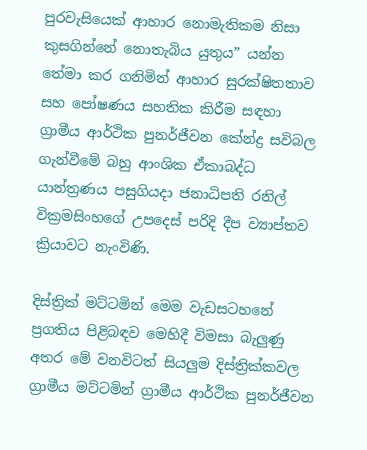පුරවැසියෙක් ආහාර නොමැතිකම නිසා කුසගින්නේ නොතැබිය යුතුය” යන්න තේමා කර ගනිමින් ආහාර සුරක්ෂිතතාව සහ පෝෂණය සහතික කිරීම සඳහා ග්‍රාමීය ආර්ථික පුනර්ජීවන කේන්ද්‍ර සවිබල ගැන්වීමේ බහු ආංශික ඒකාබද්ධ යාන්ත්‍රණය පසුගියදා ජනාධිපති රනිල් වික්‍රමසිංහගේ උපදෙස් පරිදි දීප ව්‍යාප්තව ක්‍රියාවට නැංවිණි.

දිස්ත්‍රික් මට්ටමින් මෙම වැඩසටහනේ ප්‍රගතිය පිළිබඳව මෙහිදී විමසා බැලුණු අතර මේ වනවිටත් සියලුම දිස්ත්‍රික්කවල ග්‍රාමීය මට්ටමින් ග්‍රාමීය ආර්ථික පුනර්ජීවන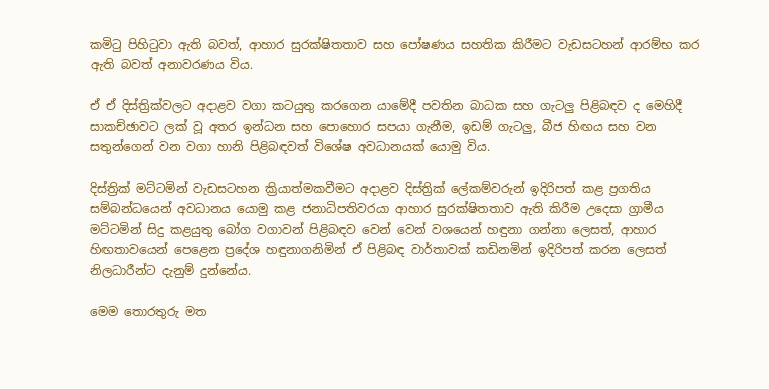කමිටු පිහිටුවා ඇති බවත්, ආහාර සුරක්ෂිතතාව සහ පෝෂණය සහතික කිරීමට වැඩසටහන් ආරම්භ කර ඇති බවත් අනාවරණය විය.

ඒ ඒ දිස්ත්‍රික්වලට අදාළව වගා කටයුතු කරගෙන යාමේදී පවතින බාධක සහ ගැටලු පිළිබඳව ද මෙහිදී සාකච්ඡාවට ලක් වූ අතර ඉන්ධන සහ පොහොර සපයා ගැනීම, ඉඩම් ගැටලු, බීජ හිඟය සහ වන සතුන්ගෙන් වන වගා හානි පිළිබඳවත් විශේෂ අවධානයක් යොමු විය.

දිස්ත්‍රික් මට්ටමින් වැඩසටහන ක්‍රියාත්මකවීමට අදාළව දිස්ත්‍රික් ලේකම්වරුන් ඉදිරිපත් කළ ප්‍රගතිය සම්බන්ධයෙන් අවධානය යොමු කළ ජනාධිපතිවරයා ආහාර සුරක්ෂිතතාව ඇති කිරීම උදෙසා ග්‍රාමීය මට්ටමින් සිදු කළයුතු බෝග වගාවන් පිළිබඳව වෙන් වෙන් වශයෙන් හඳුනා ගන්නා ලෙසත්, ආහාර හිඟතාවයෙන් පෙළෙන ප්‍රදේශ හඳුනාගනිමින් ඒ පිළිබඳ වාර්තාවක් කඩිනමින් ඉදිරිපත් කරන ලෙසත් නිලධාරීන්ට දැනුම් දුන්නේය.

මෙම තොරතුරු මත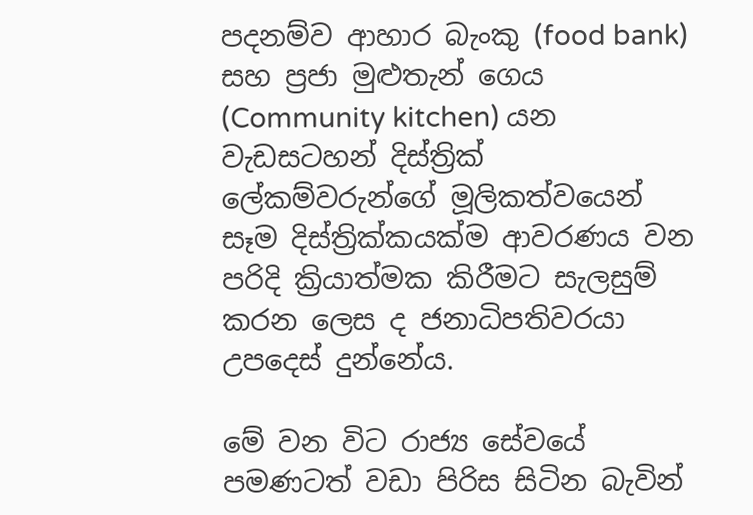පදනම්ව ආහාර බැංකු (food bank) සහ ප්‍රජා මුළුතැන් ගෙය (Community kitchen) යන වැඩසටහන් දිස්ත්‍රික් ලේකම්වරුන්ගේ මූලිකත්වයෙන් සෑම දිස්ත්‍රික්කයක්ම ආවරණය වන පරිදි ක්‍රියාත්මක කිරීමට සැලසුම් කරන ලෙස ද ජනාධිපතිවරයා උපදෙස් දුන්නේය.

මේ වන විට රාජ්‍ය සේවයේ පමණටත් වඩා පිරිස සිටින බැවින්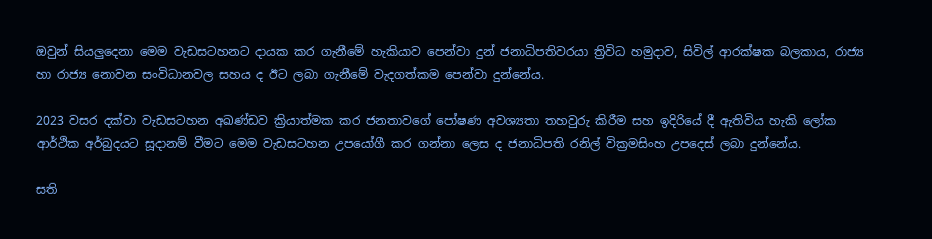ඔවුන් සියලුදෙනා මෙම වැඩසටහනට දායක කර ගැනීමේ හැකියාව පෙන්වා දුන් ජනාධිපතිවරයා ත්‍රිවිධ හමුදාව, සිවිල් ආරක්ෂක බලකාය, රාජ්‍ය හා රාජ්‍ය නොවන සංවිධානවල සහය ද ඊට ලබා ගැනීමේ වැදගත්කම පෙන්වා දුන්නේය.

2023 වසර දක්වා වැඩසටහන අඛණ්ඩව ක්‍රියාත්මක කර ජනතාවගේ පෝෂණ අවශ්‍යතා තහවුරු කිරීම සහ ඉදිරියේ දී ඇතිවිය හැකි ලෝක ආර්ථික අර්බුදයට සූදානම් වීමට මෙම වැඩසටහන උපයෝගී කර ගන්නා ලෙස ද ජනාධිපති රනිල් වික්‍රමසිංහ උපදෙස් ලබා දුන්නේය.

සති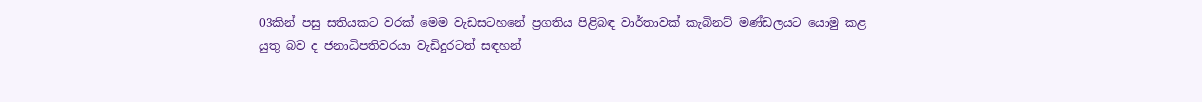03කින් පසු සතියකට වරක් මෙම වැඩසටහනේ ප්‍රගතිය පිළිබඳ වාර්තාවක් කැබිනට් මණ්ඩලයට යොමු කළ යුතු බව ද ජනාධිපතිවරයා වැඩිදුරටත් සඳහන්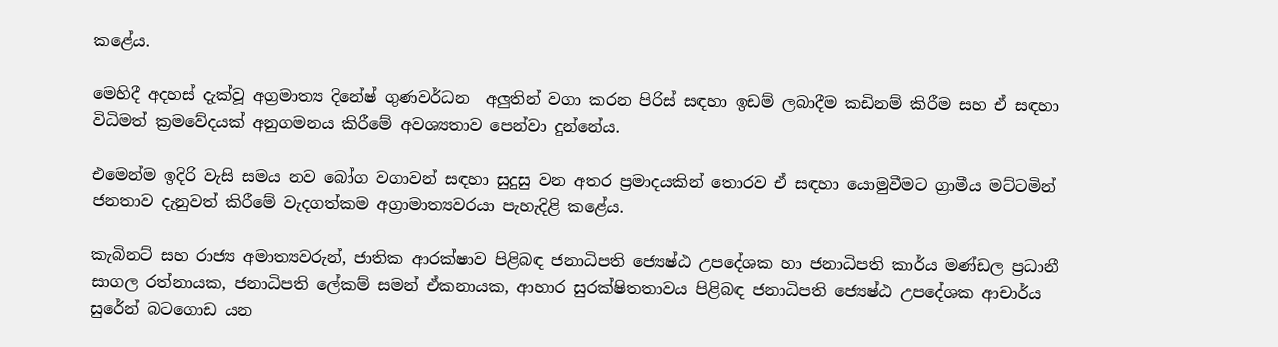කළේය.

මෙහිදී අදහස් දැක්වූ අග්‍රමාත්‍ය දිනේෂ් ගුණවර්ධන  අලුතින් වගා කරන පිරිස් සඳහා ඉඩම් ලබාදීම කඩිනම් කිරීම සහ ඒ සඳහා විධිමත් ක්‍රමවේදයක් අනුගමනය කිරීමේ අවශ්‍යතාව පෙන්වා දුන්නේය.

එමෙන්ම ඉදිරි වැසි සමය නව බෝග වගාවන් සඳහා සුදුසු වන අතර ප්‍රමාදයකින් තොරව ඒ සඳහා යොමුවීමට ග්‍රාමීය මට්ටමින් ජනතාව දැනුවත් කිරීමේ වැදගත්කම අග්‍රාමාත්‍යවරයා පැහැදිළි කළේය.

කැබිනට් සහ රාජ්‍ය අමාත්‍යවරුන්, ජාතික ආරක්ෂාව පිළිබඳ ජනාධිපති ජ්‍යෙෂ්ඨ උපදේශක හා ජනාධිපති කාර්ය මණ්ඩල ප්‍රධානී සාගල රත්නායක, ජනාධිපති ලේකම් සමන් ඒකනායක, ආහාර සුරක්ෂිතතාවය පිළිබඳ ජනාධිපති ජ්‍යෙෂ්ඨ උපදේශක ආචාර්ය සුරේන් බටගොඩ යන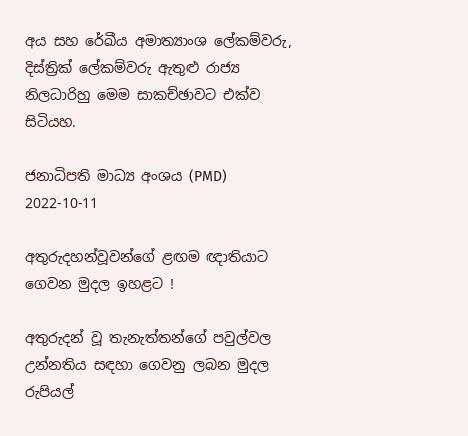අය සහ රේඛීය අමාත්‍යාංශ ලේකම්වරු, දිස්ත්‍රික් ලේකම්වරු ඇතුළු රාජ්‍ය නිලධාරිහු මෙම සාකච්ඡාවට එක්ව සිටියහ.

ජනාධිපති මාධ්‍ය අංශය (PMD)
2022-10-11

අතුරුදහන්වූවන්ගේ ළඟම ඥාතියාට ගෙවන මුදල ඉහළට !

අතුරුදන් වූ තැනැත්තන්ගේ පවුල්වල උන්නතිය සඳහා ගෙවනු ලබන මුදල රුපියල්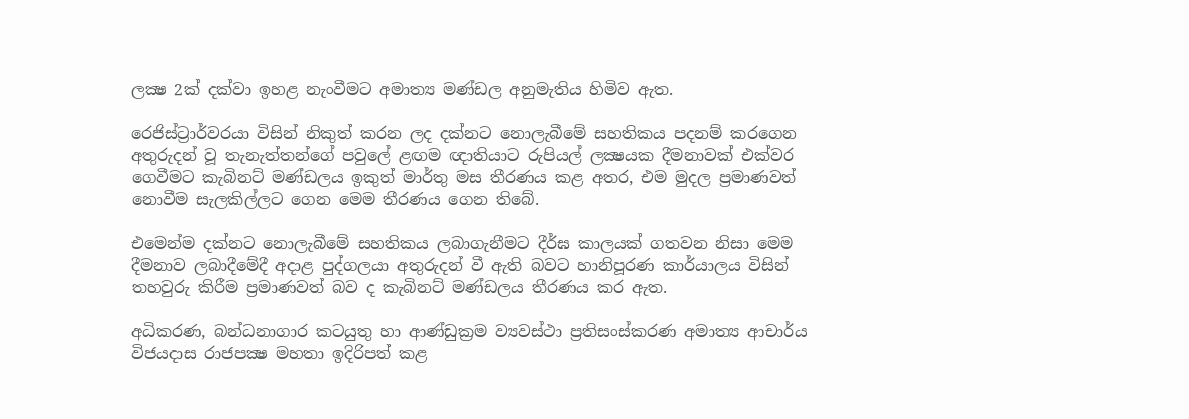ලක්‍ෂ 2ක් දක්වා ඉහළ නැංවීමට අමාත්‍ය මණ්ඩල අනුමැතිය හිමිව ඇත.

රෙජිස්ට්‍රාර්වරයා විසින් නිකුත් කරන ලද දක්නට නොලැබීමේ සහතිකය පදනම් කරගෙන අතුරුදන් වූ තැනැත්තන්ගේ පවුලේ ළඟම ඥාතියාට රුපියල් ලක්‍ෂයක දීමනාවක් එක්වර ගෙවීමට කැබිනට් මණ්ඩලය ඉකුත් මාර්තු මස තීරණය කළ අතර, එම මුදල ප්‍රමාණවත් නොවීම සැලකිල්ලට ගෙන මෙම තීරණය ගෙන තිබේ.

එමෙන්ම දක්නට නොලැබීමේ සහතිකය ලබාගැනීමට දීර්ඝ කාලයක් ගතවන නිසා මෙම දීමනාව ලබාදීමේදී අදාළ පුද්ගලයා අතුරුදන් වී ඇති බවට හානිපූරණ කාර්යාලය විසින් තහවුරු කිරීම ප්‍රමාණවත් බව ද කැබිනට් මණ්ඩලය තීරණය කර ඇත.

අධිකරණ, බන්ධනාගාර කටයුතු හා ආණ්ඩුක්‍රම ව්‍යවස්ථා ප්‍රතිසංස්කරණ අමාත්‍ය ආචාර්ය විජයදාස රාජපක්‍ෂ මහතා ඉදිරිපත් කළ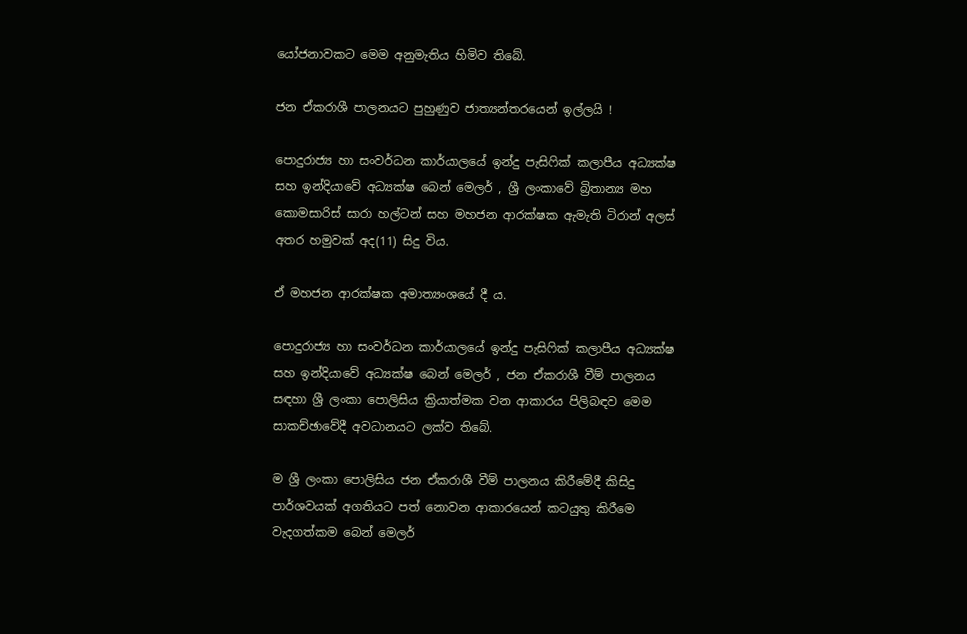යෝජනාවකට මෙම අනුමැතිය හිමිව තිබේ.

ජන ඒකරාශී පාලනයට පුහුණුව ජාත්‍යන්තරයෙන් ඉල්ලයි !

පොදුරාජ්‍ය හා සංවර්ධන කාර්යාලයේ ඉන්දු පැසිෆික් කලාපීය අධ්‍යක්ෂ සහ ඉන්දියාවේ අධ්‍යක්ෂ බෙන් මෙලර් , ශ්‍රී ලංකාවේ බ්‍රිතාන්‍ය මහ කොමසාරිස් සාරා හල්ටන් සහ මහජන ආරක්ෂක ඇමැති ටිරාන් අලස් අතර හමුවක් අද(11) සිදු විය.

ඒ මහජන ආරක්ෂක අමාත්‍යංශයේ දී ය.

පොදුරාජ්‍ය හා සංවර්ධන කාර්යාලයේ ඉන්දු පැසිෆික් කලාපීය අධ්‍යක්ෂ සහ ඉන්දියාවේ අධ්‍යක්ෂ බෙන් මෙලර් , ජන ඒකරාශී වීම් පාලනය සඳහා ශ්‍රී ලංකා පොලිසිය ක්‍රියාත්මක වන ආකාරය පිලිබඳව මෙම සාකච්ඡාවේදී අවධානයට ලක්ව තිබේ.

ම ශ්‍රී ලංකා පොලිසිය ජන ඒකරාශී වීම් පාලනය කිරීමේදී කිසිදු පාර්ශවයක් අගතියට පත් නොවන ආකාරයෙන් කටයුතු කිරීමෙ වැදගත්කම බෙන් මෙලර්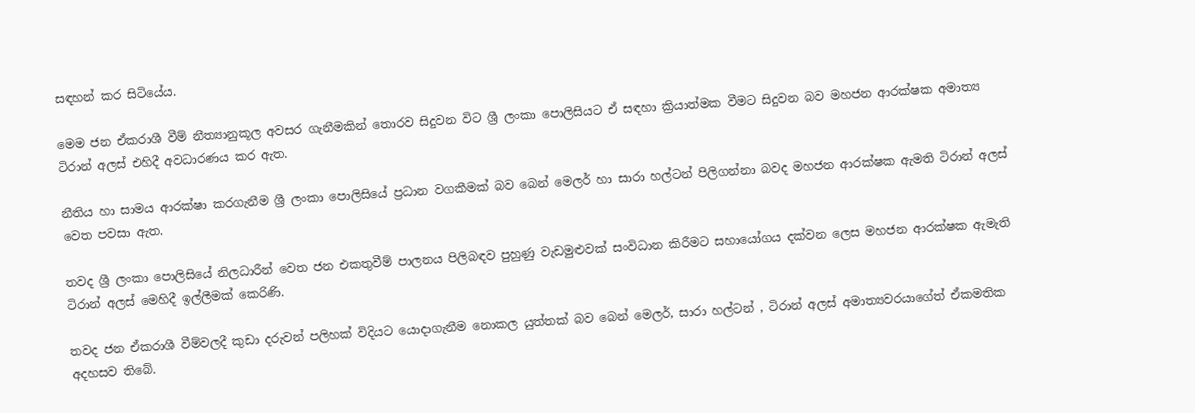සඳහන් කර සිටියේය.

මෙම ජන ඒකරාශී වීම් නීත්‍යානුකූල අවසර ගැනීමකින් තොරව සිදුවන විට ශ්‍රී ලංකා පොලිසියට ඒ සඳහා ක්‍රියාත්මක වීමට සිදුවන බව මහජන ආරක්ෂක අමාත්‍ය ටිරාන් අලස් එහිදී අවධාරණය කර ඇත.

නීතිය හා සාමය ආරක්ෂා කරගැනීම ශ්‍රී ලංකා පොලිසියේ ප්‍රධාන වගකීමක් බව බෙන් මෙලර් හා සාරා හල්ටන් පිලිගන්නා බවද මහජන ආරක්ෂක ඇමති ටිරාන් අලස් වෙත පවසා ඇත.

තවද ශ්‍රී ලංකා පොලිසියේ නිලධාරීන් වෙත ජන එකතුවීම් පාලනය පිලිබඳව පුහුණු වැඩමුළුවක් සංවිධාන කිරීමට සහායෝගය දක්වන ලෙස මහජන ආරක්ෂක ඇමැති ටිරාන් අලස් මෙහිදී ඉල්ලීමක් කෙරිණි.

තවද ජන ඒකරාශී වීම්වලදී කුඩා දරුවන් පලිහක් විදියට යොදාගැනීම නොකල යුත්තක් බව බෙන් මෙලර්, සාරා හල්ටන් , ටිරාන් අලස් අමාත්‍යවරයාගේත් ඒකමතික අදහසව තිබේ.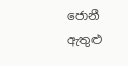ජොනී ඇතුළු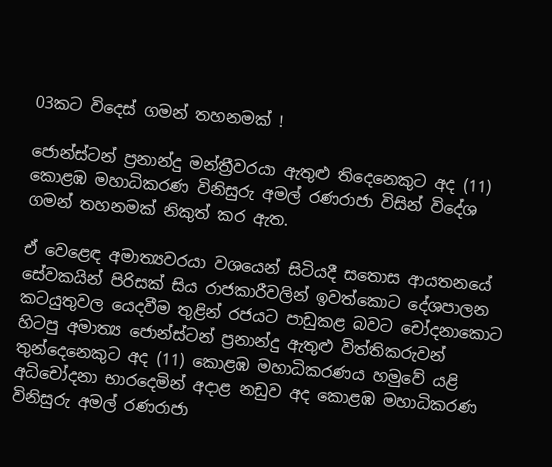03කට විදෙස් ගමන් තහනමක් !

ජොන්ස්ටන් ප්‍රනාන්දු මන්ත්‍රීවරයා ඇතුළු තිදෙනෙකුට අද (11) කොළඹ මහාධිකරණ විනිසුරු අමල් රණරාජා විසින් විදේශ ගමන් තහනමක් නිකුත් කර ඇත.

ඒ වෙළෙඳ අමාත්‍යවරයා වශයෙන් සිටියදී සතොස ආයතනයේ සේවකයින් පිරිසක් සිය රාජකාරීවලින් ඉවත්කොට දේශපාලන කටයුතුවල යෙදවීම තුළින් රජයට පාඩුකළ බවට චෝදනාකොට හිටපු අමාත්‍ය ජොන්ස්ටන් ප්‍රනාන්දු ඇතුළු විත්තිකරුවන් තුන්දෙනෙකුට අද (11) කොළඹ මහාධිකරණය හමුවේ යළි අධිචෝදනා භාරදෙමින් අදාළ නඩුව අද කොළඹ මහාධිකරණ විනිසුරු අමල් රණරාජා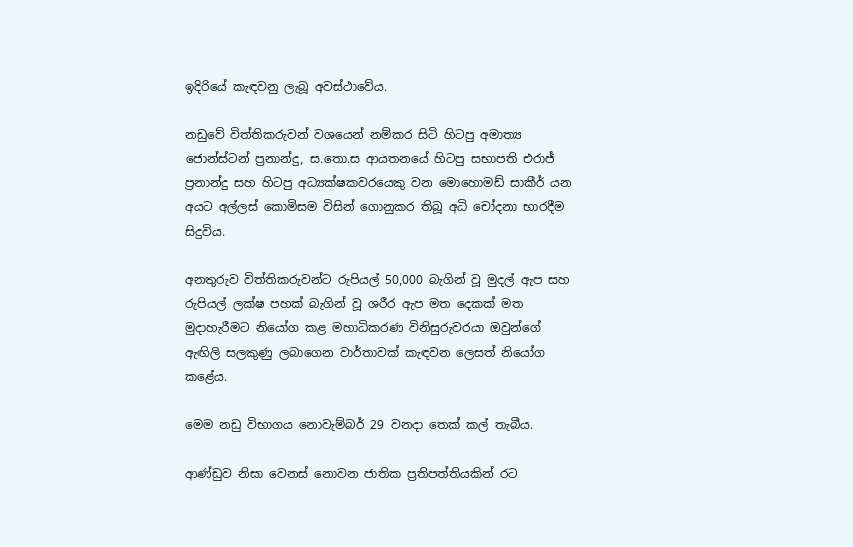ඉදිරියේ කැඳවනු ලැබූ අවස්ථාවේය.

නඩුවේ විත්තිකරුවන් වශයෙන් නම්කර සිටි හිටපු අමාත්‍ය ජොන්ස්ටන් ප්‍රනාන්දු, ස.තො.ස ආයතනයේ හිටපු සභාපති එරාජ් ප්‍රනාන්දු සහ හිටපු අධ්‍යක්ෂකවරයෙකු වන මොහොමඩ් සාකීර් යන අයට අල්ලස් කොමිසම විසින් ගොනුකර තිබූ අධි චෝදනා භාරදීම සිදුවිය.

අනතුරුව විත්තිකරුවන්ට රුපියල් 50,000 බැගින් වූ මුදල් ඇප සහ රුපියල් ලක්ෂ පහක් බැගින් වූ ශරීර ඇප මත දෙකක් මත මුදාහැරීමට නියෝග කළ මහාධිකරණ විනිසුරුවරයා ඔවුන්ගේ ඇඟිලි සලකුණු ලබාගෙන වාර්තාවක් කැඳවන ලෙසත් නියෝග කළේය.

මෙම නඩු විභාගය නොවැම්බර් 29 වනදා තෙක් කල් තැබීය.

ආණ්ඩුව නිසා වෙනස් නොවන ජාතික ප්‍රතිපත්තියකින් රට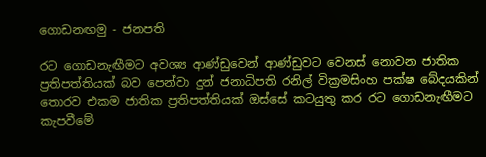ගොඩනඟමු - ජනපති

රට ගොඩනැඟීමට අවශ්‍ය ආණ්ඩුවෙන් ආණ්ඩුවට වෙනස් නොවන ජාතික ප්‍රතිපත්තියක් බව පෙන්වා දුන් ජනාධිපති රනිල් වික්‍රමසිංහ පක්ෂ බේදයකින් තොරව එකම ජාතික ප්‍රතිපත්තියක් ඔස්සේ කටයුතු කර රට ගොඩනැඟීමට කැපවීමේ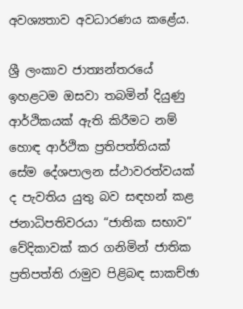අවශ්‍යතාව අවධාරණය කළේය.

ශ්‍රී ලංකාව ජාත්‍යන්තරයේ ඉහළටම ඔසවා තබමින් දියුණු ආර්ථිකයක් ඇති කිරීමට නම් හොඳ ආර්ථික ප්‍රතිපත්තියක් සේම දේශපාලන ස්ථාවරත්වයක් ද පැවතිය යුතු බව සඳහන් කළ ජනාධිපතිවරයා “ජාතික සභාව” වේදිකාවක් කර ගනිමින් ජාතික ප්‍රතිපත්ති රාමුව පිළිබඳ සාකච්ඡා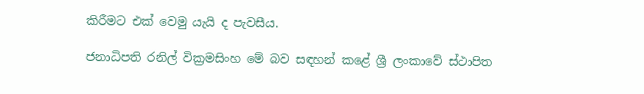කිරීමට එක් වෙමු යැයි ද පැවසීය.

ජනාධිපති රනිල් වික්‍රමසිංහ මේ බව සඳහන් කළේ ශ්‍රී ලංකාවේ ස්ථාපිත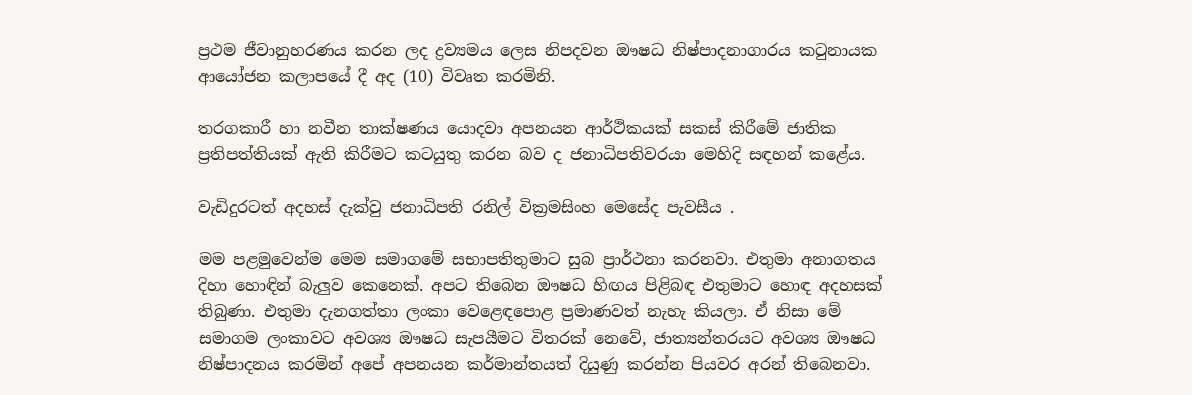ප්‍රථම ජීවානුහරණය කරන ලද ද්‍රව්‍යමය ලෙස නිපදවන ඖෂධ නිෂ්පාදනාගාරය කටුනායක ආයෝජන කලාපයේ දී අද (10) විවෘත කරමිනි.

තරගකාරී හා නවීන තාක්ෂණය යොදවා අපනයන ආර්ථිකයක් සකස් කිරීමේ ජාතික ප්‍රතිපත්තියක් ඇති කිරීමට කටයුතු කරන බව ද ජනාධිපතිවරයා මෙහිදි සඳහන් කළේය.

වැඩිදුරටත් අදහස් දැක්වු ජනාධිපති රනිල් වික්‍රමසිංහ මෙසේද පැවසීය .

මම පළමුවෙන්ම මෙම සමාගමේ සභාපතිතුමාට සුබ ප්‍රාර්ථනා කරනවා. එතුමා අනාගතය දිහා හොඳින් බැලුව කෙනෙක්. අපට තිබෙන ඖෂධ හිඟය පිළිබඳ එතුමාට හොඳ අදහසක් තිබුණා. එතුමා දැනගත්තා ලංකා වෙළෙඳපොළ ප්‍රමාණවත් නැහැ කියලා. ඒ නිසා මේ සමාගම ලංකාවට අවශ්‍ය ඖෂධ සැපයීමට විතරක් නෙවේ, ජාත්‍යන්තරයට අවශ්‍ය ඖෂධ නිෂ්පාදනය කරමින් අපේ අපනයන කර්මාන්තයත් දියුණු කරන්න පියවර අරන් තිබෙනවා.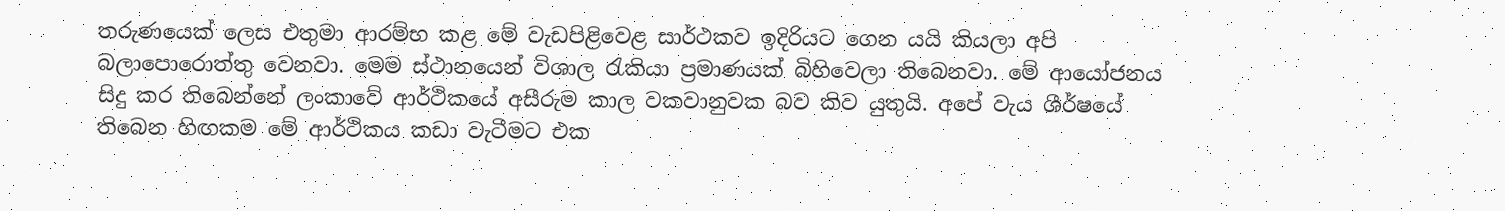තරුණයෙක් ලෙස එතුමා ආරම්භ කළ මේ වැඩපිළිවෙළ සාර්ථකව ඉදිරියට ගෙන යයි කියලා අපි බලාපොරොත්තු වෙනවා. මෙම ස්ථානයෙන් විශාල රැකියා ප්‍රමාණයක් බිහිවෙලා තිබෙනවා. මේ ආයෝජනය සිදු කර තිබෙන්නේ ලංකාවේ ආර්ථිකයේ අසීරුම කාල වකවානුවක බව කිව යුතුයි. අපේ වැය ශීර්ෂයේ තිබෙන හිඟකම මේ ආර්ථිකය කඩා වැටීමට එක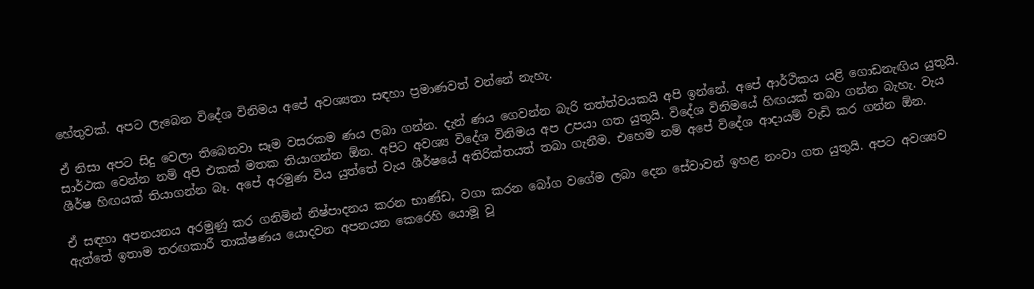හේතුවක්. අපට ලැබෙන විදේශ විනිමය අපේ අවශ්‍යතා සඳහා ප්‍රමාණවත් වන්නේ නැහැ.

ඒ නිසා අපට සිදු වෙලා තිබෙනවා සෑම වසරකම ණය ලබා ගන්න. දැන් ණය ගෙවන්න බැරි තත්ත්වයකයි අපි ඉන්නේ. අපේ ආර්ථිකය යළි ගොඩනැඟිය යුතුයි. සාර්ථක වෙන්න නම් අපි එකක් මතක තියාගන්න ඕන. අපිට අවශ්‍ය විදේශ විනිමය අප උපයා ගත යුතුයි. විදේශ විනිමයේ හිඟයක් තබා ගන්න බැහැ. වැය ශීර්ෂ හිඟයක් තියාගන්න බෑ. අපේ අරමුණ විය යුත්තේ වැය ශීර්ෂයේ අතිරික්තයත් තබා ගැනීම. එහෙම නම් අපේ විදේශ ආදායම් වැඩි කර ගන්න ඕන.

ඒ සඳහා අපනයනය අරමුණු කර ගනිමින් නිෂ්පාදනය කරන භාණ්ඩ, වගා කරන බෝග වගේම ලබා දෙන සේවාවන් ඉහළ නංවා ගත යුතුයි. අපට අවශ්‍යව ඇත්තේ ඉතාම තරඟකාරී තාක්ෂණය යොදවන අපනයන කෙරෙහි යොමූ වූ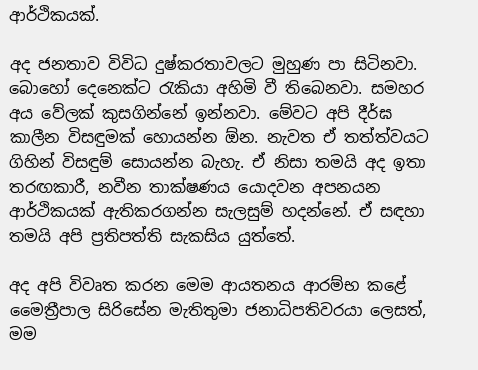ආර්ථිකයක්.

අද ජනතාව විවිධ දුෂ්කරතාවලට මුහුණ පා සිටිනවා. බොහෝ දෙනෙක්ට රැකියා අහිමි වී තිබෙනවා. සමහර අය වේලක් කුසගින්නේ ඉන්නවා. මේවට අපි දීර්ඝ කාලීන විසඳුමක් හොයන්න ඕන. නැවත ඒ තත්ත්වයට ගිහින් විසඳුම් සොයන්න බැහැ. ඒ නිසා තමයි අද ඉතා තරඟකාරී, නවීන තාක්ෂණය යොදවන අපනයන ආර්ථිකයක් ඇතිකරගන්න සැලසුම් හදන්නේ. ඒ සඳහා තමයි අපි ප්‍රතිපත්ති සැකසිය යුත්තේ.

අද අපි විවෘත කරන මෙම ආයතනය ආරම්භ කළේ මෛත්‍රීපාල සිරිසේන මැතිතුමා ජනාධිපතිවරයා ලෙසත්, මම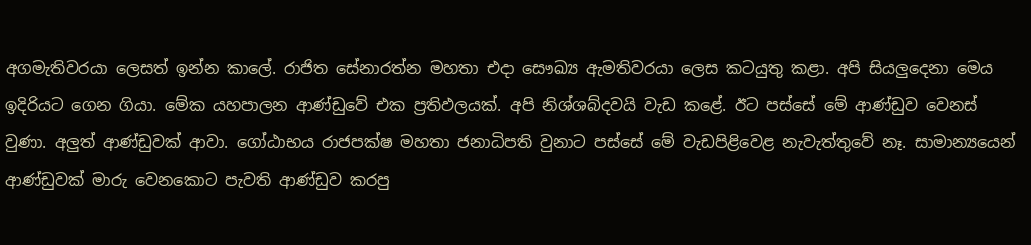අගමැතිවරයා ලෙසත් ඉන්න කාලේ. රාජිත සේනාරත්න මහතා එදා සෞඛ්‍ය ඇමතිවරයා ලෙස කටයුතු කළා. අපි සියලුදෙනා මෙය ඉදිරියට ගෙන ගියා. මේක යහපාලන ආණ්ඩුවේ එක ප්‍රතිඵලයක්. අපි නිශ්ශබ්දවයි වැඩ කළේ. ඊට පස්සේ මේ ආණ්ඩුව වෙනස් වුණා. අලුත් ආණ්ඩුවක් ආවා. ගෝඨාභය රාජපක්ෂ මහතා ජනාධිපති වුනාට පස්සේ මේ වැඩපිළිවෙළ නැවැත්තුවේ නෑ. සාමාන්‍යයෙන් ආණ්ඩුවක් මාරු වෙනකොට පැවති ආණ්ඩුව කරපු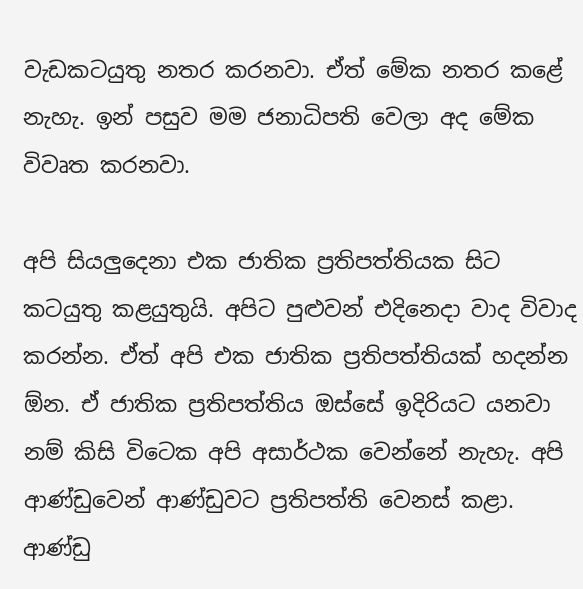වැඩකටයුතු නතර කරනවා. ඒත් මේක නතර කළේ නැහැ. ඉන් පසුව මම ජනාධිපති වෙලා අද මේක විවෘත කරනවා.

අපි සියලුදෙනා එක ජාතික ප්‍රතිපත්තියක සිට කටයුතු කළයුතුයි. අපිට පුළුවන් එදිනෙදා වාද විවාද කරන්න. ඒත් අපි එක ජාතික ප්‍රතිපත්තියක් හදන්න ඕන. ඒ ජාතික ප්‍රතිපත්තිය ඔස්සේ ඉදිරියට යනවා නම් කිසි විටෙක අපි අසාර්ථක වෙන්නේ නැහැ. අපි ආණ්ඩුවෙන් ආණ්ඩුවට ප්‍රතිපත්ති වෙනස් කළා. ආණ්ඩු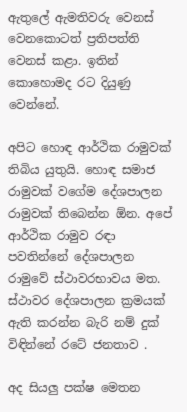ඇතුලේ ඇමතිවරු වෙනස් වෙනකොටත් ප්‍රතිපත්ති වෙනස් කළා. ඉතින් කොහොමද රට දියුණු වෙන්නේ.

අපිට හොඳ ආර්ථික රාමුවක් තිබිය යුතුයි. හොඳ සමාජ රාමුවක් වගේම දේශපාලන රාමුවක් තිබෙන්න ඕන. අපේ ආර්ථික රාමුව රඳා පවතින්නේ දේශපාලන රාමුවේ ස්ථාවරභාවය මත. ස්ථාවර දේශපාලන ක්‍රමයක් ඇති කරන්න බැරි නම් දුක් විඳින්නේ රටේ ජනතාව .

අද සියලු පක්ෂ මෙතන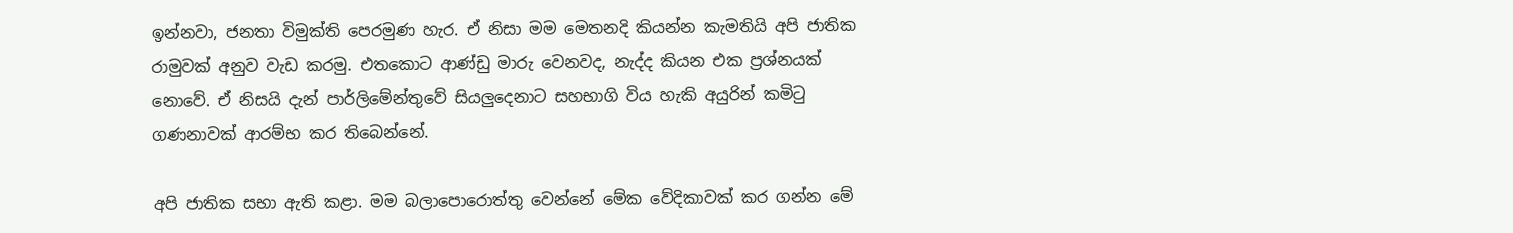ඉන්නවා, ජනතා විමුක්ති පෙරමුණ හැර. ඒ නිසා මම මෙතනදි කියන්න කැමතියි අපි ජාතික රාමුවක් අනුව වැඩ කරමු. එතකොට ආණ්ඩු මාරු වෙනවද, නැද්ද කියන එක ප්‍රශ්නයක් නොවේ. ඒ නිසයි දැන් පාර්ලිමේන්තුවේ සියලුදෙනාට සහභාගි විය හැකි අයුරින් කමිටු ගණනාවක් ආරම්භ කර තිබෙන්නේ.

අපි ජාතික සභා ඇති කළා. මම බලාපොරොත්තු වෙන්නේ මේක වේදිකාවක් කර ගන්න මේ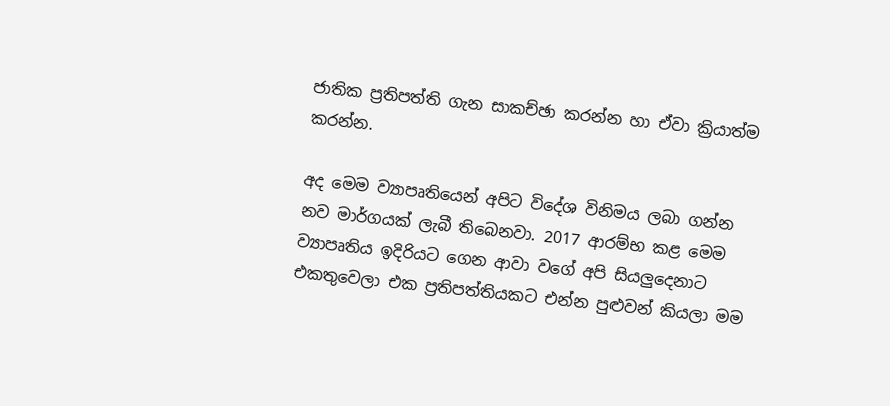ජාතික ප්‍රතිපත්ති ගැන සාකච්ඡා කරන්න හා ඒවා ක්‍රියාත්ම කරන්න.

අද මෙම ව්‍යාපෘතියෙන් අපිට විදේශ විනිමය ලබා ගන්න නව මාර්ගයක් ලැබී තිබෙනවා. 2017 ආරම්භ කළ මෙම ව්‍යාපෘතිය ඉදිරියට ගෙන ආවා වගේ අපි සියලුදෙනාට එකතුවෙලා එක ප්‍රතිපත්තියකට එන්න පුළුවන් කියලා මම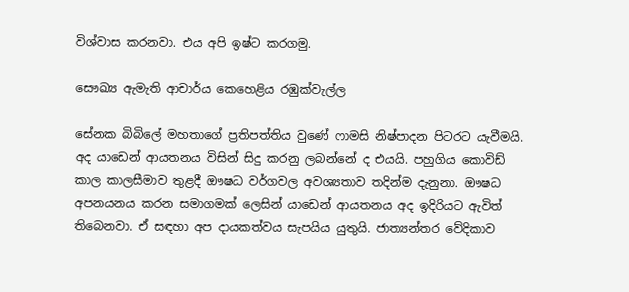විශ්වාස කරනවා. එය අපි ඉෂ්ට කරගමු.

සෞඛ්‍ය ඇමැති ආචාර්ය කෙහෙළිය රඹුක්වැල්ල

සේනක බිබිලේ මහතාගේ ප්‍රතිපත්තිය වුණේ ෆාමසි නිෂ්පාදන පිටරට යැවීමයි. අද යාඩෙන් ආයතනය විසින් සිදු කරනු ලබන්නේ ද එයයි. පහුගිය කොවිඩ් කාල කාලසීමාව තුළදී ඖෂධ වර්ගවල අවශ්‍යතාව තදින්ම දැනුනා. ඖෂධ අපනයනය කරන සමාගමක් ලෙසින් යාඩෙන් ආයතනය අද ඉදිරියට ඇවිත් තිබෙනවා. ඒ සඳහා අප දායකත්වය සැපයිය යුතුයි. ජාත්‍යන්තර වේදිකාව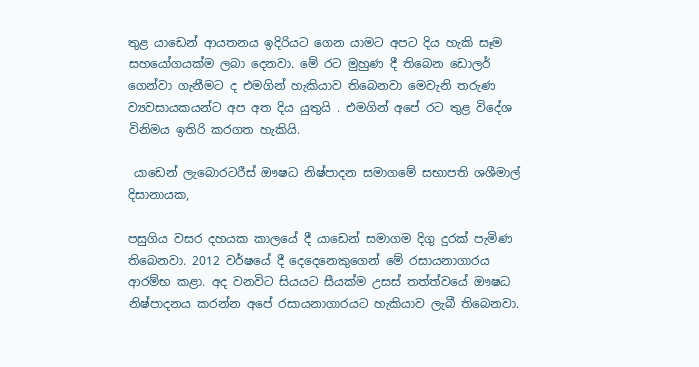තුළ යාඩෙන් ආයතනය ඉදිරියට ගෙන යාමට අපට දිය හැකි සෑම සහයෝගයක්ම ලබා දෙනවා. මේ රට මුහුණ දී තිබෙන ඩොලර් ගෙන්වා ගැනීමට ද එමගින් හැකියාව තිබෙනවා මෙවැනි තරුණ ව්‍යවසායකයන්ට අප අත දිය යුතුයි . එමගින් අපේ රට තුළ විදේශ විනිමය ඉතිරි කරගත හැකියි.

 යාඩෙන් ලැබොරටරීස් ඖෂධ නිෂ්පාදන සමාගමේ සභාපති ශශීමාල් දිසානායක,

පසුගිය වසර දහයක කාලයේ දී යාඩෙන් සමාගම දිගු දුරක් පැමිණ තිබෙනවා. 2012 වර්ෂයේ දී දෙදෙනෙකුගෙන් මේ රසායනාගාරය ආරම්භ කළා. අද වනවිට සියයට සීයක්ම උසස් තත්ත්වයේ ඖෂධ නිෂ්පාදනය කරන්න අපේ රසායනාගාරයට හැකියාව ලැබී තිබෙනවා.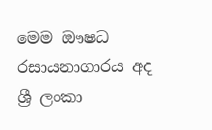මෙම ඖෂධ රසායනාගාරය අද ශ්‍රී ලංකා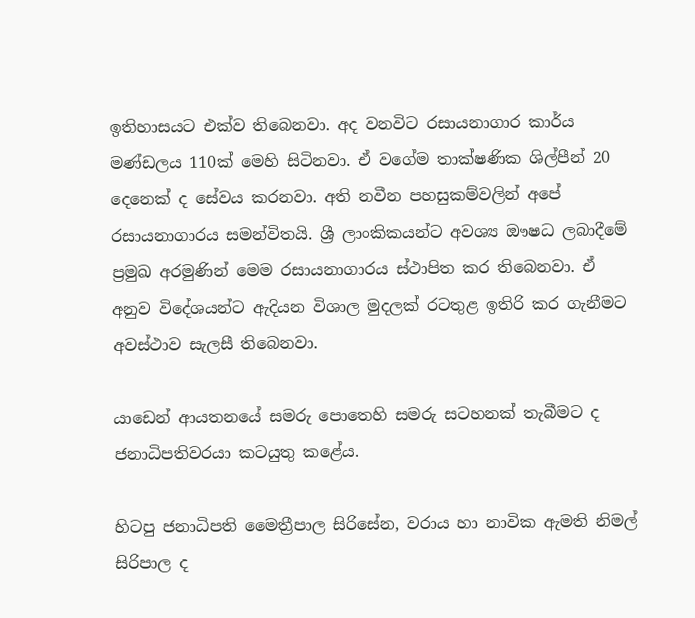ඉතිහාසයට එක්ව තිබෙනවා. අද වනවිට රසායනාගාර කාර්ය මණ්ඩලය 110ක් මෙහි සිටිනවා. ඒ වගේම තාක්ෂණික ශිල්පීන් 20 දෙනෙක් ද සේවය කරනවා. අති නවීන පහසුකම්වලින් අපේ රසායනාගාරය සමන්විතයි. ශ්‍රී ලාංකිකයන්ට අවශ්‍ය ඖෂධ ලබාදීමේ ප්‍රමුඛ අරමුණින් මෙම රසායනාගාරය ස්ථාපිත කර තිබෙනවා. ඒ අනුව විදේශයන්ට ඇදියන විශාල මුදලක් රටතුළ ඉතිරි කර ගැනීමට අවස්ථාව සැලසී තිබෙනවා.

යාඩෙන් ආයතනයේ සමරු පොතෙහි සමරු සටහනක් තැබීමට ද ජනාධිපතිවරයා කටයුතු කළේය.

හිටපු ජනාධිපති මෛත්‍රීපාල සිරිසේන, වරාය හා නාවික ඇමති නිමල් සිරිපාල ද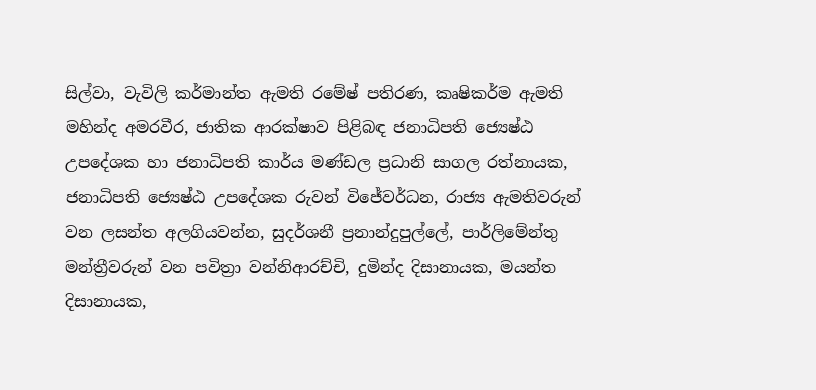සිල්වා, වැවිලි කර්මාන්ත ඇමති රමේෂ් පතිරණ, කෘෂිකර්ම ඇමති මහින්ද අමරවීර, ජාතික ආරක්ෂාව පිළිබඳ ජනාධිපති ජ්‍යෙෂ්ඨ උපදේශක හා ජනාධිපති කාර්ය මණ්ඩල ප්‍රධානි සාගල රත්නායක, ජනාධිපති ජ්‍යෙෂ්ඨ උපදේශක රුවන් විජේවර්ධන, රාජ්‍ය ඇමතිවරුන් වන ලසන්ත අලගියවන්න, සුදර්ශනී ප්‍රනාන්දුපුල්ලේ, පාර්ලිමේන්තු මන්ත්‍රීවරුන් වන පවිත්‍රා වන්නිආරච්චි, දුමින්ද දිසානායක, මයන්ත දිසානායක,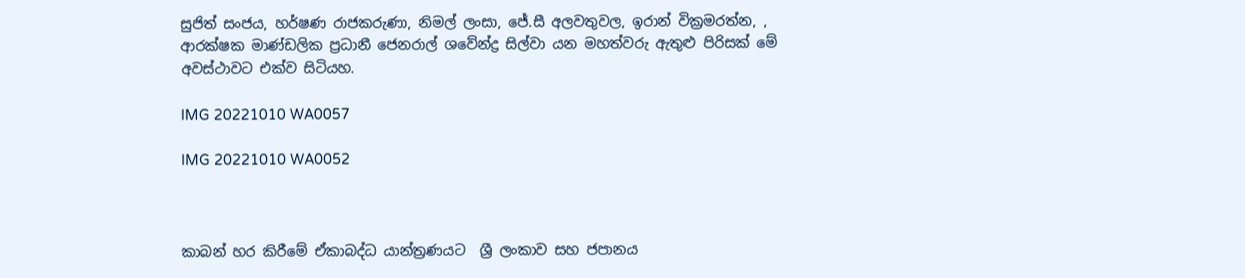සුජිත් සංජය, හර්ෂණ රාජකරුණා, නිමල් ලංසා, ජේ.සී අලවතුවල, ඉරාන් වික්‍රමරත්න, , ආරක්ෂක මාණ්ඩලික ප්‍රධානී ජෙනරාල් ශවේන්ද්‍ර සිල්වා යන මහත්වරු ඇතුළු පිරිසක් මේ අවස්ථාවට එක්ව සිටියහ.

IMG 20221010 WA0057

IMG 20221010 WA0052



කාබන් හර කිරීමේ ඒකාබද්ධ යාන්ත්‍රණයට  ශ්‍රී ලංකාව සහ ජපානය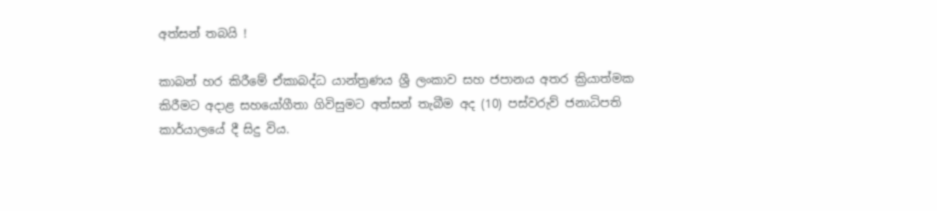අත්සන් තබයි !

කාබන් හර කිරීමේ ඒකාබද්ධ යාන්ත්‍රණය ශ්‍රී ලංකාව සහ ජපානය අතර ක්‍රියාත්මක කිරීමට අදාළ සහයෝගීතා ගිවිසුමට අත්සන් තැබීම අද (10) පස්වරුව් ජනාධිපති කාර්යාලයේ දී සිදු විය.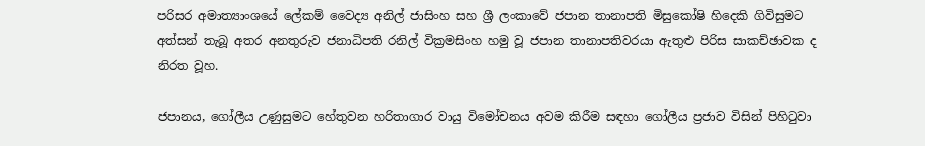පරිසර අමාත්‍යාංශයේ ලේකම් වෛද්‍ය අනිල් ජාසිංහ සහ ශ්‍රී ලංකාවේ ජපාන තානාපති මිසුකෝෂි හිදෙකි ගිවිසුමට අත්සන් තැබූ අතර අනතුරුව ජනාධිපති රනිල් වික්‍රමසිංහ හමු වූ ජපාන තානාපතිවරයා ඇතුළු පිරිස සාකච්ඡාවක ද නිරත වූහ.

ජපානය, ගෝලීය උණුසුමට හේතුවන හරිතාගාර වායු විමෝචනය අවම කිරීම සඳහා ගෝලීය ප්‍රජාව විසින් පිහිටුවා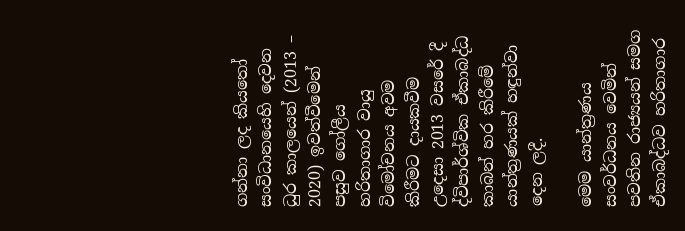ගන්නා ලද කියතෝ සංවිධානයෙහි දෙවන ධුර කාලයෙන් (2013 – 2020) ඉවත්වීමෙන් පසුව ගෝලීය හරිතාගාර වායු විමෝචනය අවම කිරීමට දායකවීම උදෙසා 2013 වසරේ දී ද්විපාර්ශ්වික ඒකාබද්ධ කාබන් හර කිරීමේ යාන්ත්‍රණයක් හඳුන්වා දෙන ලදී.

මෙම යාන්ත්‍රණය සංවර්ධනය වෙමින් පවතින රාජ්‍යයන් සමග ඒකාබද්ධව හරිතාගාර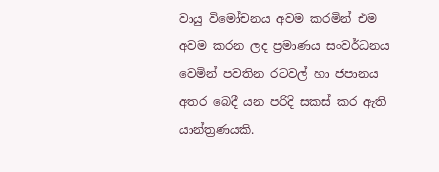වායු විමෝචනය අවම කරමින් එම අවම කරන ලද ප්‍රමාණය සංවර්ධනය වෙමින් පවතින රටවල් හා ජපානය අතර බෙදී යන පරිදි සකස් කර ඇති යාන්ත්‍රණයකි.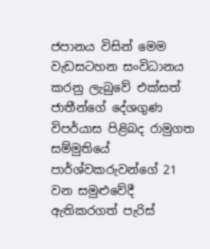ජපානය විසින් මෙම වැඩසටහන සංවිධානය කරනු ලැබුවේ එක්සත් ජාතීන්ගේ දේශගුණ විපර්යාස පිළිබද රාමුගත සම්මුතියේ පාර්ශ්වකරුවන්ගේ 21 වන සමුළුවේදී ඇතිකරගත් පැරිස්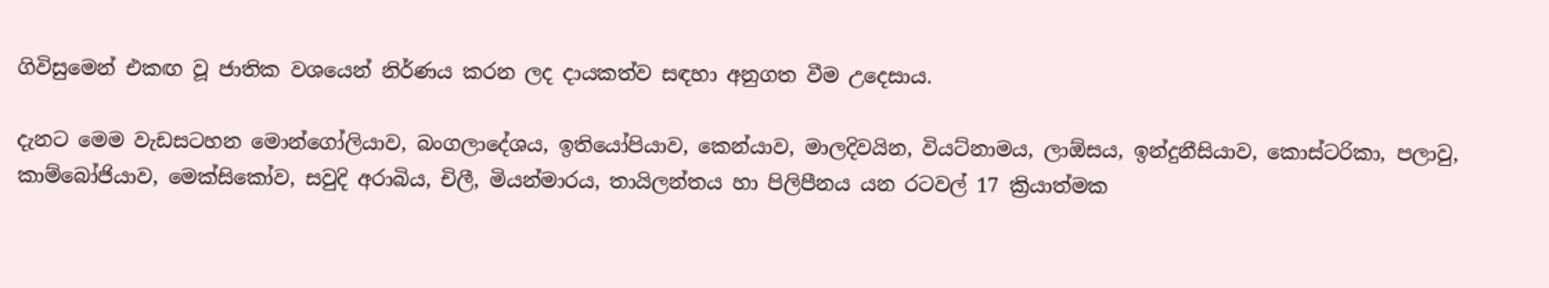ගිවිසුමෙන් එකඟ වූ ජාතික වශයෙන් නිර්ණය කරන ලද දායකත්ව සඳහා අනුගත වීම උදෙසාය.

දැනට මෙම වැඩසටහන මොන්ගෝලියාව, බංගලාදේශය, ඉතියෝපියාව, කෙන්යාව, මාලදිවයින, වියට්නාමය, ලාඕසය, ඉන්දුනීසියාව, කොස්ටරිකා, පලාවු, කාම්බෝජියාව, මෙක්සිකෝව, සවුදි අරාබිය, චිලී, මියන්මාරය, තායිලන්තය හා පිලිපීනය යන රටවල් 17 ක්‍රියාත්මක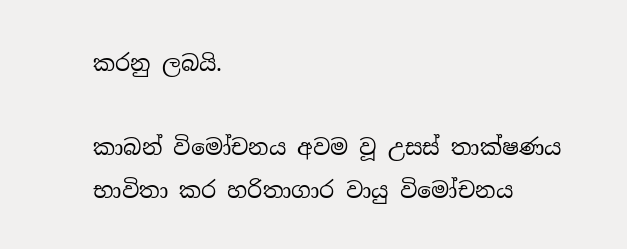කරනු ලබයි.

කාබන් විමෝචනය අවම වූ උසස් තාක්ෂණය භාවිතා කර හරිතාගාර වායු විමෝචනය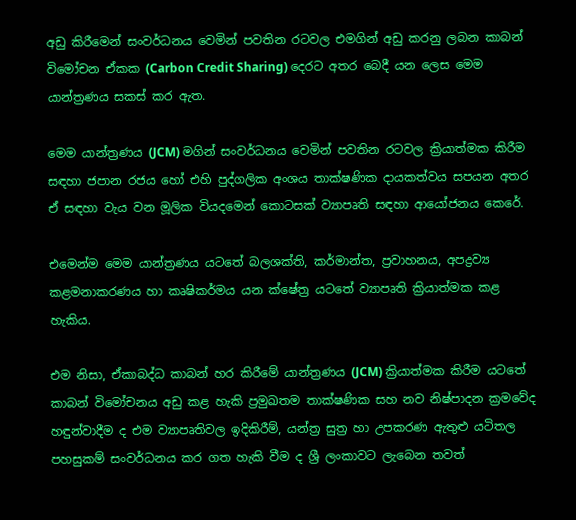අඩු කිරීමෙන් සංවර්ධනය වෙමින් පවතින රටවල එමගින් අඩු කරනු ලබන කාබන් විමෝචන ඒකක (Carbon Credit Sharing) දෙරට අතර බෙදී යන ලෙස මෙම යාන්ත්‍රණය සකස් කර ඇත.

මෙම යාන්ත්‍රණය (JCM) මගින් සංවර්ධනය වෙමින් පවතින රටවල ක්‍රියාත්මක කිරීම සඳහා ජපාන රජය හෝ එහි පුද්ගලික අංශය තාක්ෂණික දායකත්වය සපයන අතර ඒ සඳහා වැය වන මූලික වියදමෙන් කොටසක් ව්‍යාපෘති සඳහා ආයෝජනය කෙරේ.

එමෙන්ම මෙම යාන්ත්‍රණය යටතේ බලශක්ති, කර්මාන්ත, ප්‍රවාහනය, අපද්‍රව්‍ය කළමනාකරණය හා කෘෂිකර්මය යන ක්ෂේත්‍ර යටතේ ව්‍යාපෘති ක්‍රියාත්මක කළ හැකිය.

එම නිසා, ඒකාබද්ධ කාබන් හර කිරීමේ යාන්ත්‍රණය (JCM) ක්‍රියාත්මක කිරීම යටතේ කාබන් විමෝචනය අඩු කළ හැකි ප්‍රමුඛතම තාක්ෂණික සහ නව නිෂ්පාදන ක්‍රමවේද හඳුන්වාදීම ද එම ව්‍යාපෘතිවල ඉදිකිරීම්, යන්ත්‍ර සුත්‍ර හා උපකරණ ඇතුළු යටිතල පහසුකම් සංවර්ධනය කර ගත හැකි වීම ද ශ්‍රී ලංකාවට ලැබෙන තවත්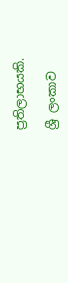ප්‍රතිලාභයකි.

ශ්‍රී ලංකාව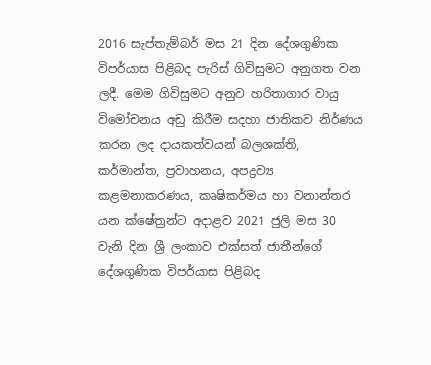2016 සැප්තැම්බර් මස 21 දින දේශගුණික විපර්යාස පිළිබද පැරිස් ගිවිසුමට අනුගත වන ලදී. මෙම ගිවිසුමට අනුව හරිතාගාර වායු විමෝචනය අඩු කිරීම සදහා ජාතිකව නිර්ණය කරන ලද දායකත්වයන් බලශක්ති, කර්මාන්ත, ප්‍රවාහනය, අපද්‍රව්‍ය කළමනාකරණය, කෘෂිකර්මය හා වනාන්තර යන ක්ෂේත්‍රන්ට අදාළව 2021 ජුලි මස 30 වැනි දින ශ්‍රී ලංකාව එක්සත් ජාතීන්ගේ දේශගුණික විපර්යාස පිළිබද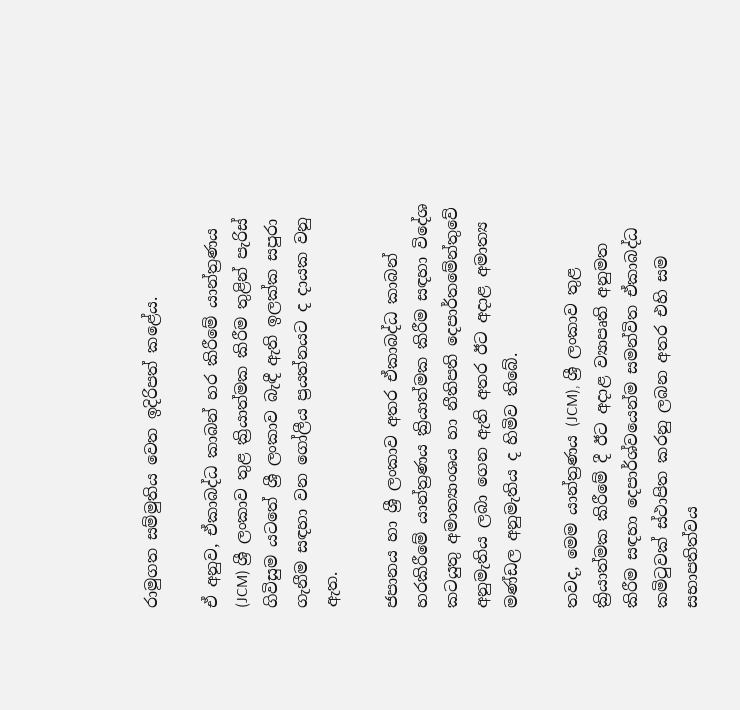රාමුගත සම්මුතිය වෙත ඉදිරිපත් කළේය.

ඒ අනුව, ඒකාබද්ධ කාබන් හර කිරීමේ යාන්ත්‍රණය (JCM) ශ්‍රී ලංකාව තුළ ක්‍රියාත්මක කිරීම තුළින් පැරිස් ගිවිසුම යටතේ ශ්‍රී ලංකාව බැඳී ඇති ඉලක්ක සපුරා ගැනීම සඳහා වන ගෝලීය ප්‍රයත්නයට ද දායක වනු ඇත.

ජපානය හා ශ්‍රී ලංකාව අතර ඒකාබද්ධ කාබන් හරකිරීමේ යාන්ත්‍රණය ක්‍රියාත්මක කිරීම සඳහා විදේශ කටයුතු අමාත්‍යාංශය හා නීතිපති දෙපාර්තමේන්තුවේ අනුමැතිය ලබා ගෙන ඇති අතර ඊට අදාළ අමාත්‍ය මණ්ඩල අනුමැතිය ද හිමිව තිබේ.

තවද, මෙම යාන්ත්‍රණය (JCM), ශ්‍රී ලංකාව තුළ ක්‍රියාත්මක කිරීමේ දී ඊට අදාළ ව්‍යාපෘති අනුමත කිරීම සඳහා දෙපාර්ශ්වයෙන්ම සමන්විත ඒකාබද්ධ කමිටුවක් ස්ථාපිත කරනු ලබන අතර එහි සම සභාපතිත්වය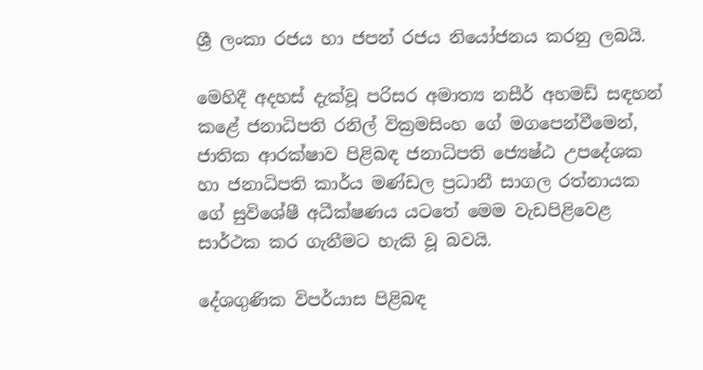ශ්‍රී ලංකා රජය හා ජපන් රජය නියෝජනය කරනු ලබයි.

මෙහිදී අදහස් දැක්වූ පරිසර අමාත්‍ය නසීර් අහමඩ් සඳහන් කළේ ජනාධිපති රනිල් වික්‍රමසිංහ ගේ මගපෙන්වීමෙන්, ජාතික ආරක්ෂාව පිළිබඳ ජනාධිපති ජ්‍යෙෂ්ඨ උපදේශක හා ජනාධිපති කාර්ය මණ්ඩල ප්‍රධානී සාගල රත්නායක ගේ සුවිශේෂී අධීක්ෂණය යටතේ මෙම වැඩපිළිවෙළ සාර්ථක කර ගැනීමට හැකි වූ බවයි.

දේශගුණික විපර්යාස පිළිබඳ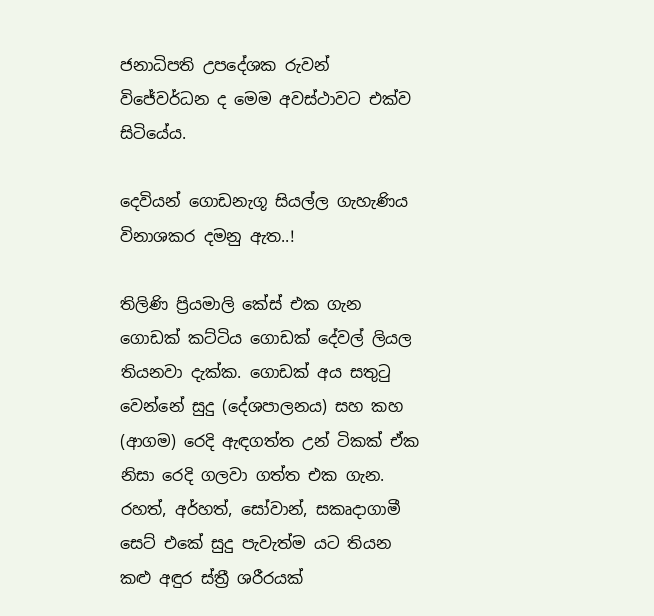ජනාධිපති උපදේශක රුවන් විජේවර්ධන ද මෙම අවස්ථාවට එක්ව සිටියේය.

දෙවියන් ගොඩනැගූ සියල්ල ගැහැණිය විනාශකර දමනු ඇත..!

තිලිණි ප්‍රියමාලි කේස් එක ගැන ගොඩක් කට්ටිය ගොඩක් දේවල් ලියල තියනවා දැක්ක. ගොඩක් අය සතුටු වෙන්නේ සුදු (දේශපාලනය) සහ කහ (ආගම) රෙදි ඇඳගත්ත උන් ටිකක් ඒක නිසා රෙදි ගලවා ගත්ත එක ගැන. රහත්, අර්හත්, සෝවාන්, සකෘදාගාමී සෙට් එකේ සුදු පැවැත්ම යට තියන කළු අඳුර ස්ත්‍රී ශරීරයක්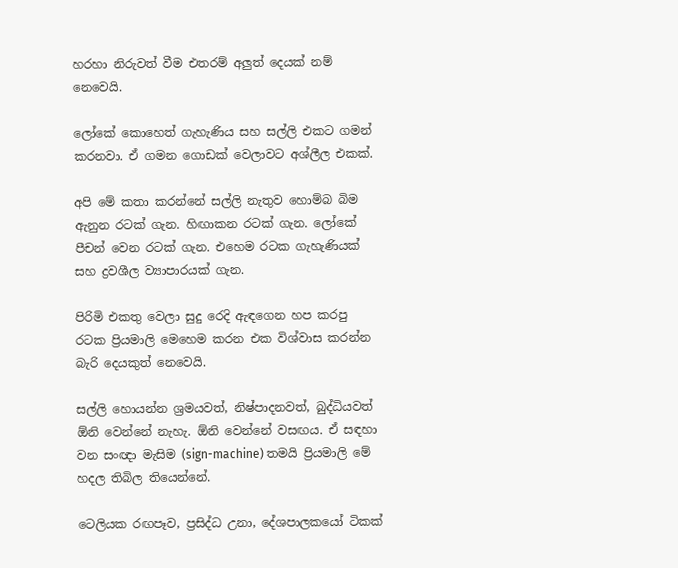හරහා නිරුවත් වීම එතරම් අලුත් දෙයක් නම් නෙවෙයි.

ලෝකේ කොහෙත් ගැහැණිය සහ සල්ලි එකට ගමන් කරනවා. ඒ ගමන ගොඩක් වෙලාවට අශ්ලීල එකක්.

අපි මේ කතා කරන්නේ සල්ලි නැතුව හොම්බ බිම ඇනුන රටක් ගැන. හිඟාකන රටක් ගැන. ලෝකේ පීචන් වෙන රටක් ගැන. එහෙම රටක ගැහැණියක් සහ ද්‍රවශීල ව්‍යාපාරයක් ගැන.

පිරිමි එකතු වෙලා සුදු රෙදි ඇඳගෙන හප කරපු රටක ප්‍රියමාලි මෙහෙම කරන එක විශ්වාස කරන්න බැරි දෙයකුත් නෙවෙයි.

සල්ලි හොයන්න ශ්‍රමයවත්, නිෂ්පාදනවත්, බුද්ධියවත් ඕනි වෙන්නේ නැහැ. ඕනි වෙන්නේ වසඟය. ඒ සඳහා වන සංඥා මැසිම (sign-machine) තමයි ප්‍රියමාලි මේ හදල තිබිල තියෙන්නේ.

ටෙලියක රඟපෑව, ප්‍රසිද්ධ උනා, දේශපාලකයෝ ටිකක්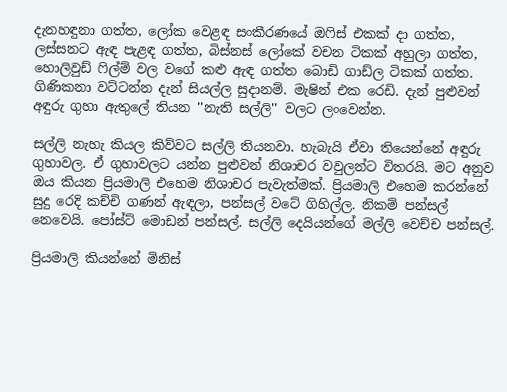දැනහඳුනා ගත්ත, ලෝක වෙළඳ සංකීරණයේ ඔෆිස් එකක් දා ගත්ත, ලස්සනට ඇඳ පැළඳ ගත්ත, බිස්නස් ලෝකේ වචන ටිකක් අහුලා ගත්ත, හොලිවුඩ් ෆිල්ම් වල වගේ කළු ඇඳ ගත්ත බොඩි ගාඩ්ල ටිකක් ගත්ත. ගිණිකනා වට්ටන්න දැන් සියල්ල සුදානම්. මැෂින් එක රෙඩි. දැන් පුළුවන් අඳුරු ගුහා ඇතුලේ තියන ''නැති සල්ලි'' වලට ලංවෙන්න.

සල්ලි නැහැ කියල කිව්වට සල්ලි තියනවා. හැබැයි ඒවා තියෙන්නේ අඳුරු ගුහාවල. ඒ ගුහාවලට යන්න පුළුවන් නිශාචර වවුලන්ට විතරයි. මට අනුව ඔය කියන ප්‍රියමාලි එහෙම නිශාචර පැවැත්මක්. ප්‍රියමාලි එහෙම කරන්නේ සුදු රෙදි කච්චි ගණන් ඇඳලා, පන්සල් වටේ ගිහිල්ල. නිකම් පන්සල් නෙවෙයි. පෝස්ට් මොඩන් පන්සල්. සල්ලි දෙයියන්ගේ මල්ලි වෙච්ච පන්සල්.

ප්‍රියමාලි කියන්නේ මිනිස්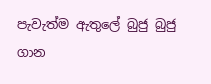පැවැත්ම ඇතුලේ බුජු බුජු ගාන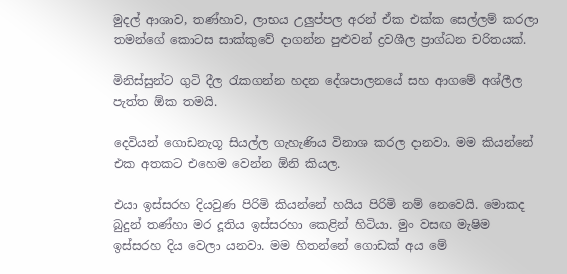මුදල් ආශාව, තණ්හාව, ලාභය උලුප්පල අරන් ඒක එක්ක සෙල්ලම් කරලා තමන්ගේ කොටස සාක්කුවේ දාගන්න පුළුවන් ද්‍රවශීල ප්‍රාග්ධන චරිතයක්.

මිනිස්සුන්ට ගුටි දීල රැකගන්න හදන දේශපාලනයේ සහ ආගමේ අශ්ලීල පැත්ත ඕක තමයි.

දෙවියන් ගොඩනැගූ සියල්ල ගැහැණිය විනාශ කරල දානවා. මම කියන්නේ එක අතකට එහෙම වෙන්න ඕනි කියල.

එයා ඉස්සරහ දියවුණ පිරිමි කියන්නේ හයිය පිරිමි නම් නෙවෙයි. මොකද බුදුන් තණ්හා මර දූතිය ඉස්සරහා කෙළින් හිටියා. මුං වසඟ මැෂිම ඉස්සරහ දිය වෙලා යනවා. මම හිතන්නේ ගොඩක් අය මේ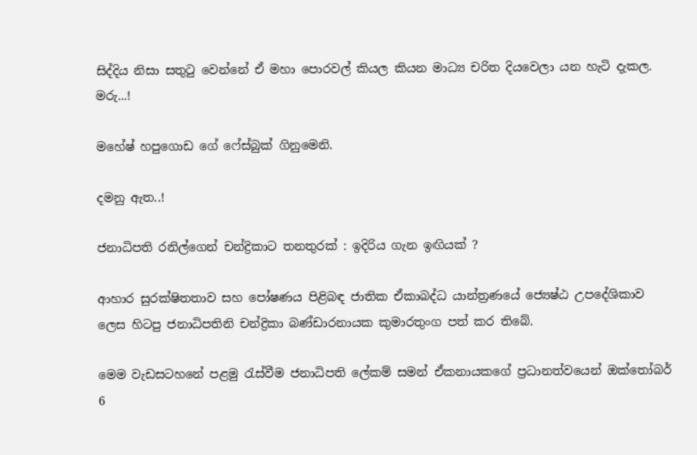සිද්දිය නිසා සතුටු වෙන්නේ ඒ මහා පොරවල් කියල කියන මාධ්‍ය චරිත දියවෙලා යන හැටි දැකල. මරු...!

මහේෂ් හපුගොඩ ගේ ෆේස්බුක් ගිනුමෙනි.

දමනු ඇත..!

ජනාධිපති රනිල්ගෙන් චන්ද්‍රිකාට තනතුරක් : ඉදිරිය ගැන ඉඟියක් ?

ආහාර සුරක්ෂිතතාව සහ පෝෂණය පිළිබඳ ජාතික ඒකාබද්ධ යාන්ත්‍රණයේ ජ්‍යෙෂ්ඨ උපදේශිකාව ලෙස හිටපු ජනාධිපතිනි චන්ද්‍රිකා බණ්ඩාරනායක කුමාරතුංග පත් කර තිබේ.

මෙම වැඩසටහනේ පළමු රැස්වීම ජනාධිපති ලේකම් සමන් ඒකනායකගේ ප්‍රධානත්වයෙන් ඔක්තෝබර් 6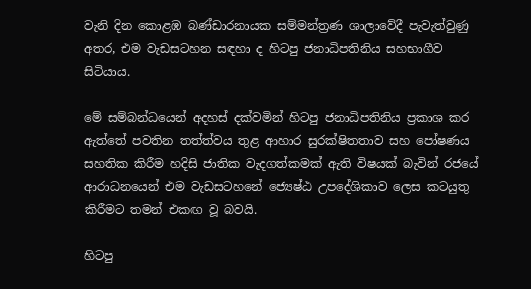වැනි දින කොළඹ බණ්ඩාරනායක සම්මන්ත්‍රණ ශාලාවේදී පැවැත්වුණු අතර, එම වැඩසටහන සඳහා ද හිටපු ජනාධිපතිනිය සහභාගීව සිටියාය.

මේ සම්බන්ධයෙන් අදහස් දක්වමින් හිටපු ජනාධිපතිනිය ප්‍රකාශ කර ඇත්තේ පවතින තත්ත්වය තුළ ආහාර සුරක්ෂිතතාව සහ පෝෂණය සහතික කිරීම හදිසි ජාතික වැදගත්කමක් ඇති විෂයක් බැවින් රජයේ ආරාධනයෙන් එම වැඩසටහනේ ජ්‍යෙෂ්ඨ උපදේශිකාව ලෙස කටයුතු කිරීමට තමන් එකඟ වූ බවයි.

හිටපු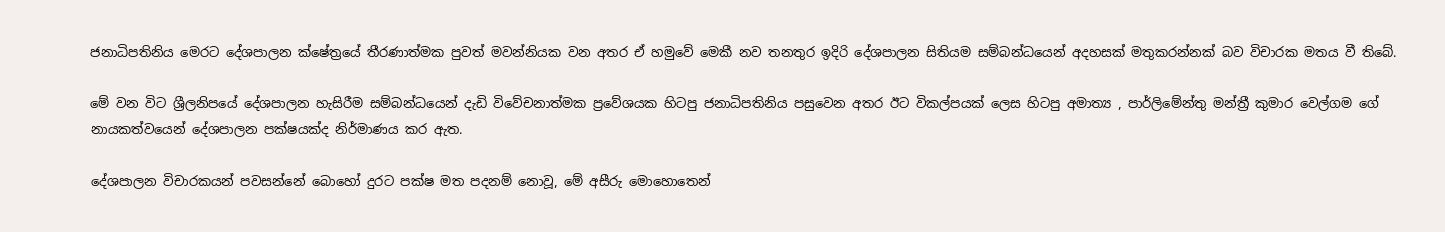ජනාධිපතිනිය මෙරට දේශපාලන ක්ෂේත්‍රයේ තීරණාත්මක පුවත් මවන්නියක වන අතර ඒ හමුවේ මෙකී නව තනතුර ඉදිරි දේශපාලන සිතියම සම්බන්ධයෙන් අදහසක් මතුකරන්නක් බව විචාරක මතය වී තිබේ.

මේ වන විට ශ්‍රීලනිපයේ දේශපාලන හැසිරීම සම්බන්ධයෙන් දැඩි විවේචනාත්මක ප්‍රවේශයක හිටපු ජනාධිපතිනිය පසුවෙන අතර ඊට විකල්පයක් ලෙස හිටපු අමාත්‍ය , පාර්ලිමේන්තු මන්ත්‍රී කුමාර වෙල්ගම ගේ නායකත්වයෙන් දේශපාලන පක්ෂයක්ද නිර්මාණය කර ඇත.

දේශපාලන විචාරකයන් පවසන්නේ බොහෝ දුරට පක්ෂ මත පදනම් නොවූ, මේ අසීරු මොහොතෙන්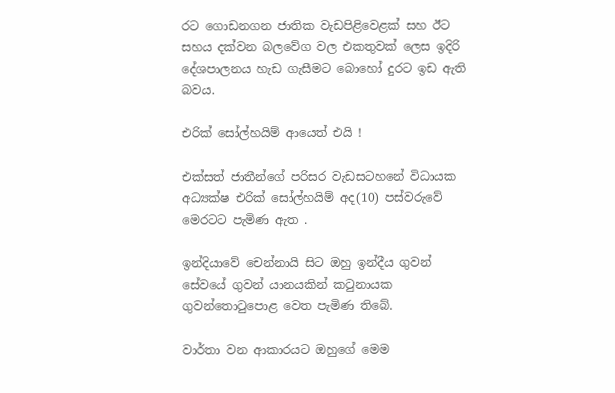රට ගොඩනගන ජාතික වැඩපිළිවෙළක් සහ ඊට සහය දක්වන බලවේග වල එකතුවක් ලෙස ඉදිරි දේශපාලනය හැඩ ගැසීමට බොහෝ දුරට ඉඩ ඇති බවය.

එරික් සෝල්හයිම් ආයෙත් එයි !

එක්සත් ජාතීන්ගේ පරිසර වැඩසටහනේ විධායක අධ්‍යක්ෂ එරික් සෝල්හයිම් අද(10) පස්වරුවේ මෙරටට පැමිණ ඇත .

ඉන්දියාවේ චෙන්නායි සිට ඔහු ඉන්දීය ගුවන් සේවයේ ගුවන් යානයකින් කටුනායක ගුවන්තොටුපොළ වෙත පැමිණ තිබේ.

වාර්තා වන ආකාරයට ඔහුගේ මෙම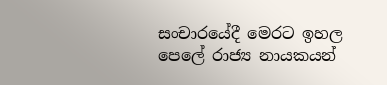සංචාරයේදී මෙරට ඉහල පෙලේ රාජ්‍ය නායකයන්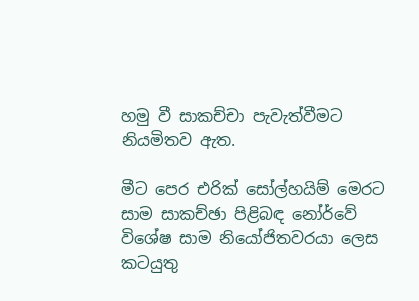හමු වී සාකච්චා පැවැත්වීමට නියමිතව ඇත.

මීට පෙර එරික් සෝල්හයිම් මෙරට සාම සාකච්ඡා පිළිබඳ නෝර්වේ විශේෂ සාම නියෝජිතවරයා ලෙස කටයුතු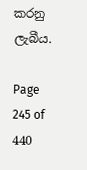කරනු ලැබීය.

Page 245 of 440